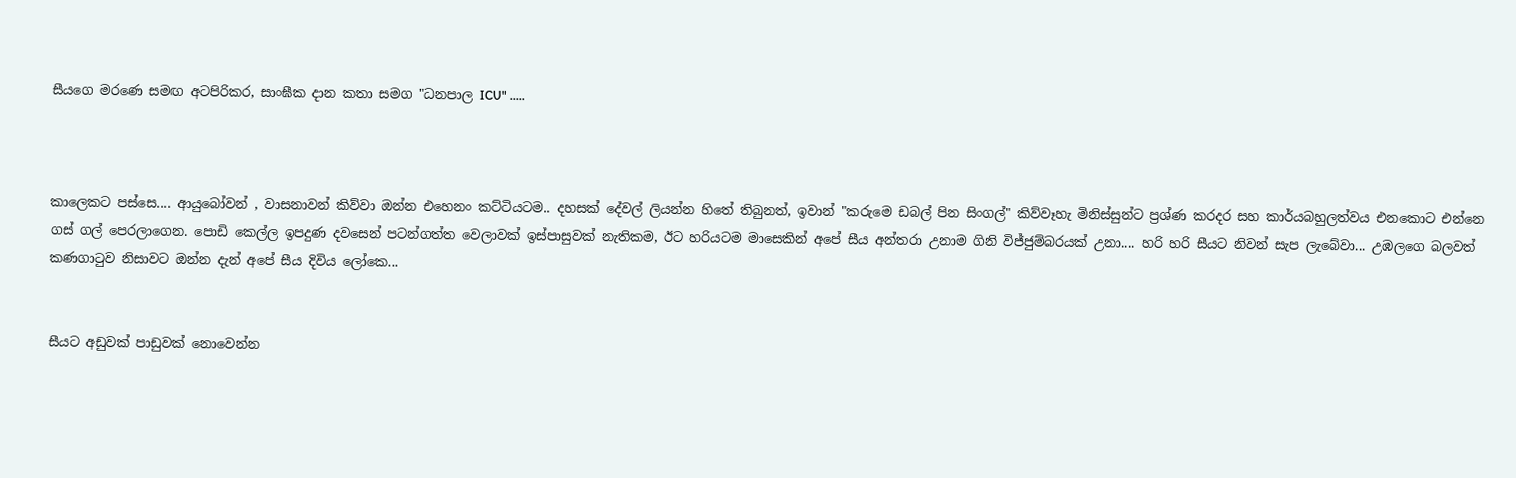සීයගෙ මරණෙ සමඟ අටපිරිකර, සාංඝීක දාන කතා සමග "ධනපාල ICU" .....



කාලෙකට පස්සෙ.... ආයුබෝවන් , වාසනාවන් කිව්වා ඔන්න එහෙනං කට්ටියටම.. දහසක් දේවල් ලියන්න හිතේ තිබුනත්, ඉවාන් "කරුමෙ ඩබල් පින සිංගල්" කිව්වෑහැ මිනිස්සුන්ට ප්‍රශ්ණ කරදර සහ කාර්යබහුලත්වය එනකොට එන්නෙ ගස් ගල් පෙරලාගෙන. පොඩි කෙල්ල ඉපදුණ දවසෙන් පටන්ගත්ත වෙලාවක් ඉස්පාසුවක් නැතිකම, ඊට හරියටම මාසෙකින් අපේ සීය අන්තරා උනාම ගිනි විජ්ජුම්බරයක් උනා.... හරි හරි සීයට නිවන් සැප ලැබේවා... උඹලගෙ බලවත් කණගාටුව නිසාවට ඔන්න දැන් අපේ සීය දිවිය ලෝකෙ...


සීයට අඩුවක් පාඩුවක් නොවෙන්න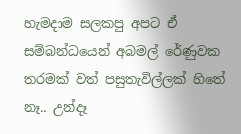හැමදාම සලකපු අපට ඒ සම්බන්ධයෙන් අබමල් රේණුවක තරමක් වත් පසුතැවිල්ලක් හිතේ නෑ.. උන්දෑ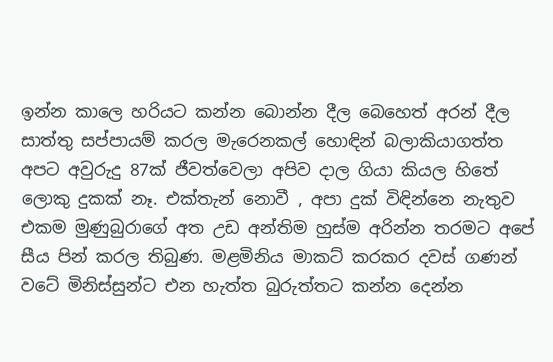ඉන්න කාලෙ හරියට කන්න බොන්න දීල බෙහෙත් අරන් දීල සාත්තු සප්පායම් කරල මැරෙනකල් හොඳින් බලාකියාගත්ත අපට අවුරුදු 87ක් ජීවත්වෙලා අපිව දාල ගියා කියල හිතේ ලොකු දුකක් නෑ. එක්තැන් නොවී , අපා දුක් විඳින්නෙ නැතුව එකම මුණුබුරාගේ අත උඩ අන්තිම හුස්ම අරින්න තරමට අපේ සීය පින් කරල තිබුණ. මළමිනිය මාකට් කරකර දවස් ගණන් වටේ මිනිස්සුන්ට එන හැත්ත බුරුත්තට කන්න දෙන්න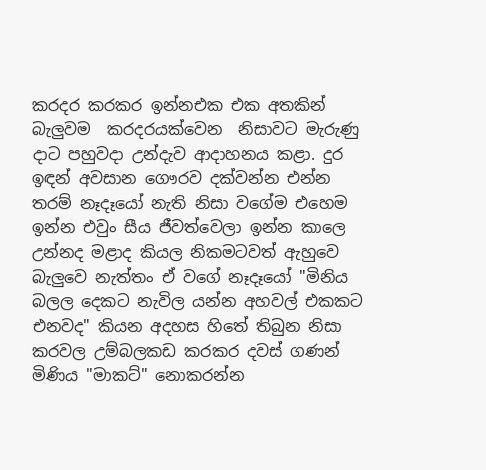කරදර කරකර ඉන්නඑක එක අතකින් බැලුවම  කරදරයක්වෙන  නිසාවට මැරුණු දාට පහුවදා උන්දැව ආදාහනය කළා. දුර ඉඳන් අවසාන ගෞරව දක්වන්න එන්න තරම් නෑදෑයෝ නැති නිසා වගේම එහෙම ඉන්න එවුං සීය ජීවත්වෙලා ඉන්න කාලෙ උන්නද මළාද කියල නිකමටවත් ඇහුවෙ බැලුවෙ නැත්තං ඒ වගේ නෑදෑයෝ "මිනිය බලල දෙකට නැවිල යන්න අහවල් එකකට එනවද" කියන අදහස හිතේ තිබුන නිසා කරවල උම්බලකඩ කරකර දවස් ගණන් මිණිය "මාකට්" නොකරන්න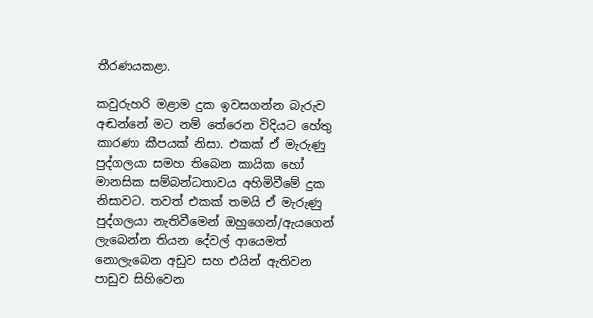තීරණයකළා.

කවුරුහරි මළාම දුක ඉවසගන්න බැරුව අඬන්නේ මට නම් තේරෙන විදියට හේතු කාරණා කීපයක් නිසා. එකක් ඒ මැරුණු පුද්ගලයා සමහ තිබෙන කායික හෝ මානසික සම්බන්ධතාවය අහිමිවීමේ දුක නිසාවට. තවත් එකක් තමයි ඒ මැරුණු පුද්ගලයා නැතිවීමෙන් ඔහුගෙන්/ඇයගෙන්  ලැබෙන්න තියන දේවල් ආයෙමත් නොලැබෙන අඩුව සහ එයින් ඇතිවන පාඩුව සිහිවෙන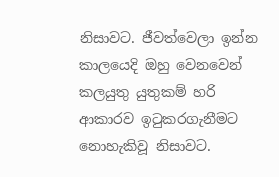නිසාවට. ජීවත්වෙලා ඉන්න කාලයෙදි ඔහු වෙනවෙන් කලයුතු යුතුකම් හරි ආකාරව ඉටුකරගැනීමට නොහැකිවූ නිසාවට.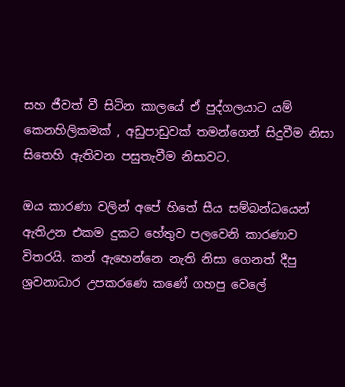සහ ජීවත් වී සිටින කාලයේ ඒ පුද්ගලයාට යම් කෙනහිලිකමක් , අඩුපාඩුවක් තමන්ගෙන් සිදුවීම නිසා සිතෙහි ඇතිවන පසුතැවීම නිසාවට.

ඔය කාරණා වලින් අපේ හිතේ සීය සම්බන්ධයෙන් ඇතිඋන එකම දුකට හේතුව පලවෙනි කාරණාව විතරයි. කන් ඇහෙන්නෙ නැති නිසා ගෙනත් දීපු ශ්‍රවනාධාර උපකරණෙ කණේ ගහපු වෙලේ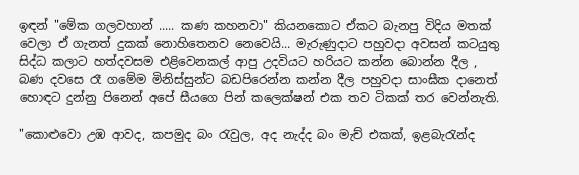ඉඳන් "මේක ගලවහාන් ..... කණ කහනවා" කියනකොට ඒකට බැනපු විදිය මතක් වෙලා ඒ ගැනත් දුකක් නොහිතෙනව නෙවෙයි... මැරුණුදාට පහුවදා අවසන් කටයුතු සිද්ධ කලාට හත්දවසම එළිවෙනකල් ආපු උදවියට හරියට කන්න බොන්න දීල , බණ දවසෙ රෑ ගමේම මිනිස්සුන්ට බඩපිරෙන්න කන්න දීල පහුවදා සාංඝීක දානෙත් හොඳට දුන්නු පිනෙන් අපේ සීයගෙ පින් කලෙක්ෂන් එක තව ටිකක් තර වෙන්නැති.

"කොළුවො උඹ ආවද, කපමුද බං රැවුල, අද නැද්ද බං මැච් එකක්, ඉළබැරැන්ද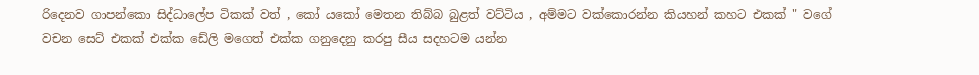රිදෙනව ගාපන්කො සිද්ධාලේප ටිකක් වත් , කෝ යකෝ මෙතන තිබ්බ බුළත් වට්ටිය , අම්මට වක්කොරන්න කියහන් කහට එකක් " වගේ වචන සෙට් එකක් එක්ක ඩේලි මගෙත් එක්ක ගනුදෙනු කරපු සීය සදහටම යන්න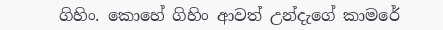ගිහිං. කොහේ ගිහිං ආවත් උන්දැගේ කාමරේ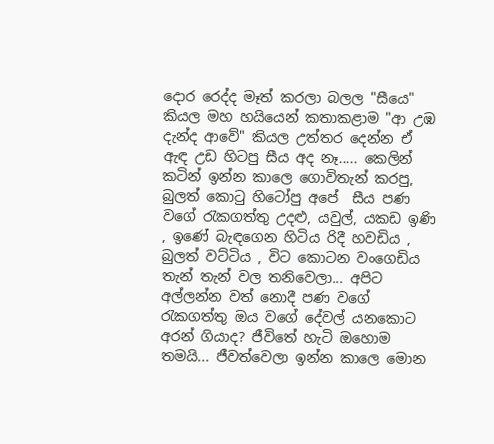දොර රෙද්ද මෑත් කරලා බලල "සීයෙ" කියල මහ හයියෙන් කතාකළාම "ආ උඹ දැන්ද ආවේ" කියල උත්තර දෙන්න ඒ ඇඳ උඩ හිටපු සීය අද නෑ..... කෙලින් කටින් ඉන්න කාලෙ ගොවිතැන් කරපු, බුලත් කොටු හිටෝපු අපේ  සීය පණ වගේ රැකගත්තු උදළු, යවුල්, යකඩ ඉණි , ඉණේ බැඳගෙන හිටිය රිදී හවඩිය , බුලත් වට්ටිය , විට කොටන වංගෙඩිය තැන් තැන් වල තනිවෙලා... අපිට අල්ලන්න වත් නොදී පණ වගේ රැකගත්තු ඔය වගේ දේවල් යනකොට අරන් ගියාද? ජීවිතේ හැටි ඔහොම තමයි... ජීවත්වෙලා ඉන්න කාලෙ මොන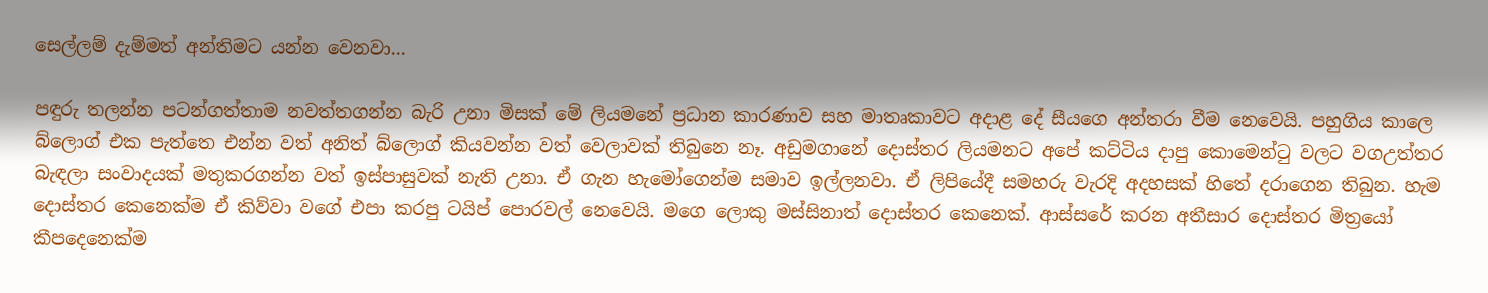සෙල්ලම් දැම්මත් අන්තිමට යන්න වෙනවා...

පඳුරු තලන්න පටන්ගත්තාම නවත්තගන්න බැරි උනා මිසක් මේ ලියමනේ ප්‍රධාන කාරණාව සහ මාතෘකාවට අදාළ දේ සීයගෙ අන්තරා වීම නෙවෙයි. පහුගිය කාලෙ බ්ලොග් එක පැත්තෙ එන්න වත් අනිත් බ්ලොග් කියවන්න වත් වෙලාවක් තිබුනෙ නෑ. අඩුමගානේ දොස්තර ලියමනට අපේ කට්ටිය දාපු කොමෙන්ටු වලට වගඋත්තර බැඳලා සංවාදයක් මතුකරගන්න වත් ඉස්පාසුවක් නැති උනා. ඒ ගැන හැමෝගෙන්ම සමාව ඉල්ලනවා. ඒ ලිපියේදී සමහරු වැරදි අදහසක් හිතේ දරාගෙන තිබුන. හැම දොස්තර කෙනෙක්ම ඒ කිව්වා වගේ එපා කරපු ටයිප් පොරවල් නෙවෙයි. මගෙ ලොකු මස්සිනාත් දොස්තර කෙනෙක්. ආස්සරේ කරන අතීසාර දොස්තර මිත්‍රයෝ කීපදෙනෙක්ම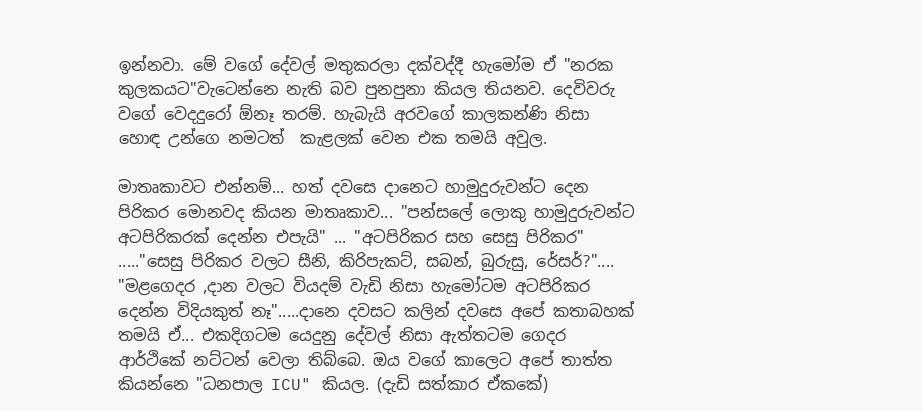ඉන්නවා. මේ වගේ දේවල් මතුකරලා දක්වද්දී හැමෝම ඒ "නරක කුලකයට"වැටෙන්නෙ නැති බව පුනපුනා කියල තියනව. දෙවිවරු වගේ වෙදදුරෝ ඕනෑ තරම්. හැබැයි අරවගේ කාලකන්ණි නිසා හොඳ උන්ගෙ නමටත්  කැළලක් වෙන එක තමයි අවුල.

මාතෘකාවට එන්නම්... හත් දවසෙ දානෙට හාමුදුරුවන්ට දෙන පිරිකර මොනවද කියන මාතෘකාව... "පන්සලේ ලොකු හාමුදුරුවන්ට අටපිරිකරක් දෙන්න එපැයි" ... "අටපිරිකර සහ සෙසු පිරිකර" ....."සෙසු පිරිකර වලට සීනි, කිරිපැකට්, සබන්, බුරුසු, රේසර්?".... "මළගෙදර ,දාන වලට වියදම් වැඩි නිසා හැමෝටම අටපිරිකර දෙන්න විදියකුත් නෑ".....දානෙ දවසට කලින් දවසෙ අපේ කතාබහක් තමයි ඒ... එකදිගටම යෙදුනු දේවල් නිසා ඇත්තටම ගෙදර ආර්ථිකේ නට්ටන් වෙලා තිබ්බෙ. ඔය වගේ කාලෙට අපේ තාත්ත කියන්නෙ "ධනපාල ICU" කියල. (දැඩි සත්කාර ඒකකේ)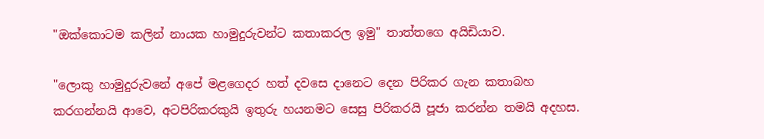"ඔක්කොටම කලින් නායක හාමුදුරුවන්ට කතාකරල ඉමු" තාත්තගෙ අයිඩියාව.

"ලොකු හාමුදුරුවනේ අපේ මළගෙදර හත් දවසෙ දානෙට දෙන පිරිකර ගැන කතාබහ කරගන්නයි ආවෙ, අටපිරිකරකුයි ඉතුරු හයනමට සෙසු පිරිකරයි පූජා කරන්න තමයි අදහස.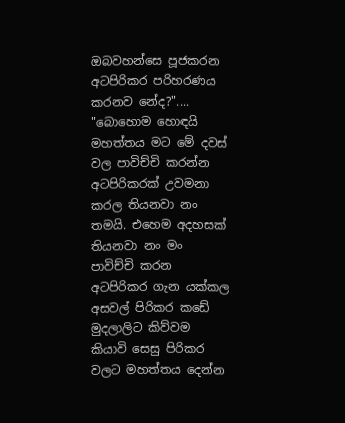ඔබවහන්සෙ පූජකරන අටපිරිකර පරිහරණය කරනව නේද?".... "බොහොම හොඳයි මහත්තය මට මේ දවස් වල පාවිච්චි කරන්න අටපිරිකරක් උවමනා කරල තියනවා නං තමයි. එහෙම අදහසක් තියනවා නං මං පාවිච්චි කරන අටපිරිකර ගැන යක්කල අසවල් පිරිකර කඩේ මුදලාලිට කිව්වම කියාවි සෙසු පිරිකර වලට මහත්තය දෙන්න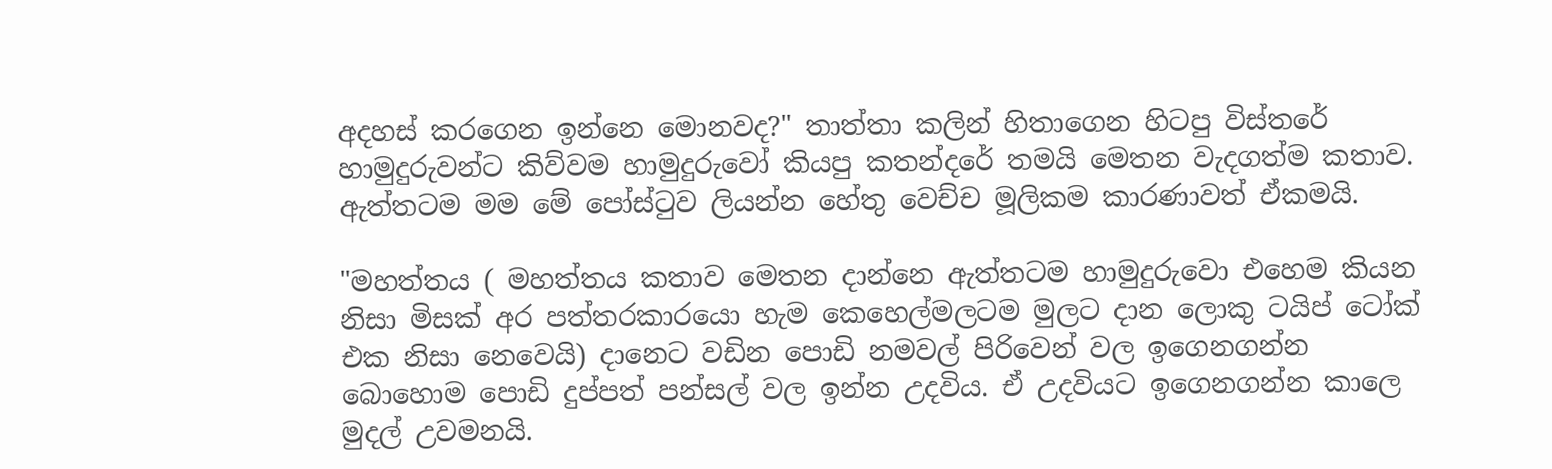අදහස් කරගෙන ඉන්නෙ මොනවද?" තාත්තා කලින් හිතාගෙන හිටපු විස්තරේ හාමුදුරුවන්ට කිව්වම හාමුදුරුවෝ කියපු කතන්දරේ තමයි මෙතන වැදගත්ම කතාව. ඇත්තටම මම මේ පෝස්ටුව ලියන්න හේතු වෙච්ච මූලිකම කාරණාවත් ඒකමයි.

"මහත්තය ( මහත්තය කතාව මෙතන දාන්නෙ ඇත්තටම හාමුදුරුවො එහෙම කියන නිසා මිසක් අර පත්තරකාරයො හැම කෙහෙල්මලටම මුලට දාන ලොකු ටයිප් ටෝක් එක නිසා නෙවෙයි) දානෙට වඩින පොඩි නමවල් පිරිවෙන් වල ඉගෙනගන්න බොහොම පොඩි දුප්පත් පන්සල් වල ඉන්න උදවිය. ඒ උදවියට ඉගෙනගන්න කාලෙ මුදල් උවමනයි.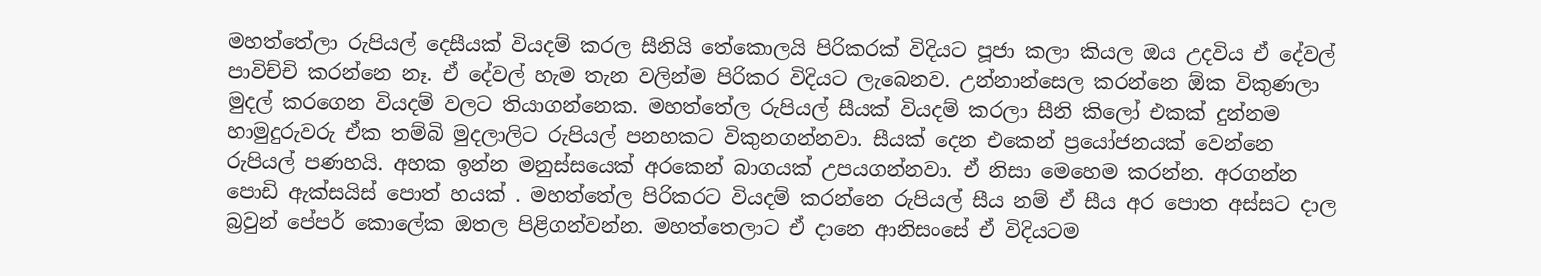මහත්තේලා රුපියල් දෙසීයක් වියදම් කරල සීනියි තේකොලයි පිරිකරක් විදියට පූජා කලා කියල ඔය උදවිය ඒ දේවල් පාවිච්චි කරන්නෙ නෑ. ඒ දේවල් හැම තැන වලින්ම පිරිකර විදියට ලැබෙනව. උන්නාන්සෙල කරන්නෙ ඕක විකුණලා මුදල් කරගෙන වියදම් වලට තියාගන්නෙක. මහත්තේල රුපියල් සීයක් වියදම් කරලා සීනි කිලෝ එකක් දුන්නම හාමුදුරුවරු ඒක තම්බි මුදලාලිට රුපියල් පනහකට විකුනගන්නවා. සීයක් දෙන එකෙන් ප්‍රයෝජනයක් වෙන්නෙ රුපියල් පණහයි. අහක ඉන්න මනුස්සයෙක් අරකෙන් බාගයක් උපයගන්නවා. ඒ නිසා මෙහෙම කරන්න. අරගන්න පොඩි ඇක්සයිස් පොත් හයක් . මහත්තේල පිරිකරට වියදම් කරන්නෙ රුපියල් සීය නම් ඒ සීය අර පොත අස්සට දාල බ්‍රවුන් පේපර් කොලේක ඔතල පිළිගන්වන්න. මහත්තෙලාට ඒ දානෙ ආනිසංසේ ඒ විදියටම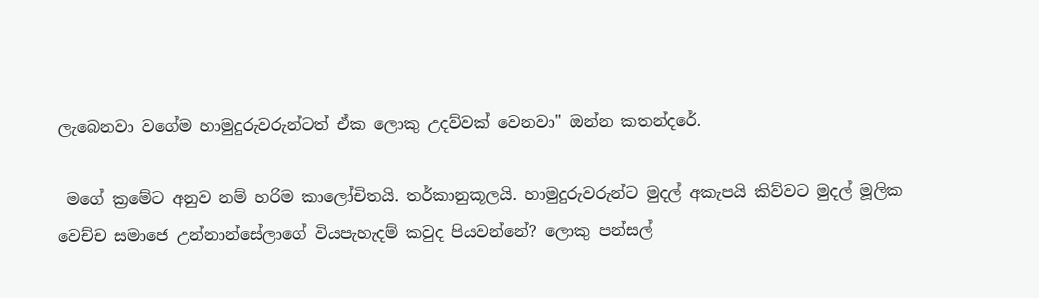ලැබෙනවා වගේම හාමුදුරුවරුන්ටත් ඒක ලොකු උදව්වක් වෙනවා" ඔන්න කතන්දරේ.

 මගේ ක්‍රමේට අනුව නම් හරිම කාලෝචිතයි. තර්කානුකූලයි. හාමුදුරුවරුන්ට මුදල් අකැපයි කිව්වට මුදල් මූලික වෙච්ච සමාජෙ උන්නාන්සේලාගේ වියපැහැදම් කවුද පියවන්නේ? ලොකු පන්සල්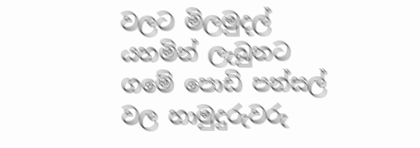වලට මිලමුදල් යහමින් ලැබුනට ගමේ පොඩි පන්සල් වල හාමුදුරුවරු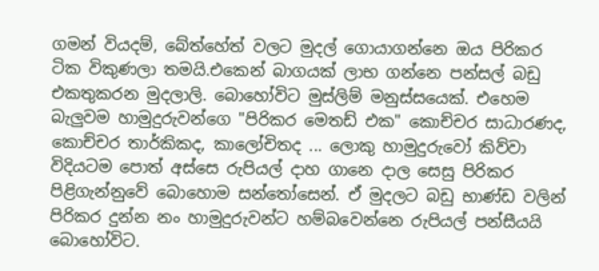ගමන් වියදම්, බේත්හේත් වලට මුදල් ගොයාගන්නෙ ඔය පිරිකර ටික විකුණලා තමයි.එකෙන් බාගයක් ලාභ ගන්නෙ පන්සල් බඩු එකතුකරන මුදලාලි. බොහෝවිට මුස්ලිම් මනුස්සයෙක්. එහෙම බැලුවම හාමුදුරුවන්ගෙ "පිරිකර මෙතඩ් එක" කොච්චර සාධාරණද,  කොච්චර තාර්කිකද, කාලෝචිතද ... ලොකු හාමුදුරුවෝ කිව්වා විදියටම පොත් අස්සෙ රුපියල් දාහ ගානෙ දාල සෙසු පිරිකර පිළිගැන්නුවේ බොහොම සන්තෝසෙන්. ඒ මුදලට බඩු භාණ්ඩ වලින් පිරිකර දුන්න නං හාමුදුරුවන්ට හම්බවෙන්නෙ රුපියල් පන්සීයයි බොහෝවිට.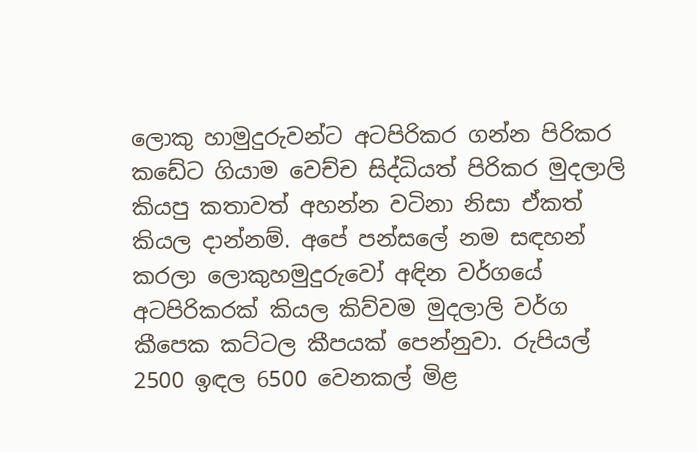ලොකු හාමුදුරුවන්ට අටපිරිකර ගන්න පිරිකර කඩේට ගියාම වෙච්ච සිද්ධියත් පිරිකර මුදලාලි කියපු කතාවත් අහන්න වටිනා නිසා ඒකත් කියල දාන්නම්. අපේ පන්සලේ නම සඳහන් කරලා ලොකුහමුදුරුවෝ අඳින වර්ගයේ අටපිරිකරක් කියල කිව්වම මුදලාලි වර්ග කීපෙක කට්ටල කීපයක් පෙන්නුවා. රුපියල් 2500 ඉඳල 6500 වෙනකල් මිළ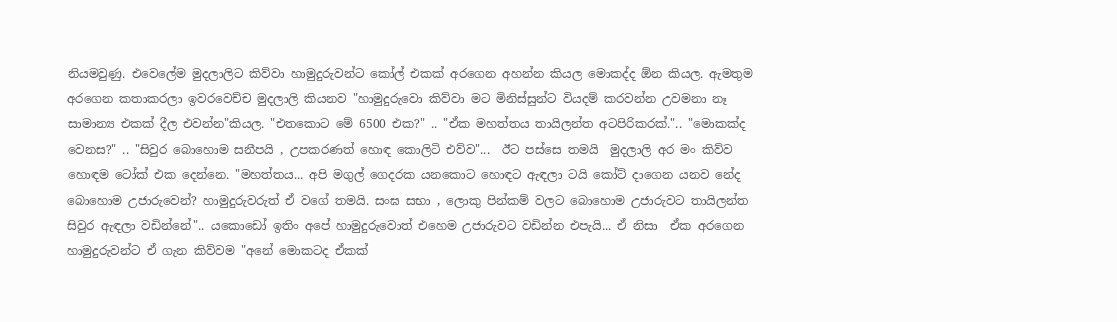නියමවුණු. එවෙලේම මුදලාලිට කිව්වා හාමුදුරුවන්ට කෝල් එකක් අරගෙන අහන්න කියල මොකද්ද ඕන කියල. ඇමතුම අරගෙන කතාකරලා ඉවරවෙච්ච මුදලාලි කියනව "හාමුදුරුවො කිව්වා මට මිනිස්සුන්ට වියදම් කරවන්න උවමනා නෑ සාමාන්‍ය එකක් දීල එවන්න"කියල. "එතකොට මේ 6500 එක?" .. "ඒක මහත්තය තායිලන්ත අටපිරිකරක්.".. "මොකක්ද වෙනස?" .. "සිවුර බොහොම සනීපයි , උපකරණත් හොඳ කොලිටි එව්ව"...  ඊට පස්සෙ තමයි  මුදලාලි අර මං කිව්ව හොඳම ටෝක් එක දෙන්නෙ. "මහත්තය... අපි මගුල් ගෙදරක යනකොට හොඳට ඇඳලා ටයි කෝට් දාගෙන යනව නේද බොහොම උජාරුවෙන්? හාමුදුරුවරුත් ඒ වගේ තමයි. සංඝ සභා , ලොකු පින්කම් වලට බොහොම උජාරුවට තායිලන්ත සිවුර ඇඳලා වඩින්නේ".. යකොඩෝ ඉතිං අපේ හාමුදුරුවොත් එහෙම උජාරුවට වඩින්න එපැයි... ඒ නිසා  ඒක අරගෙන හාමුදුරුවන්ට ඒ ගැන කිව්වම "අනේ මොකටද ඒකක්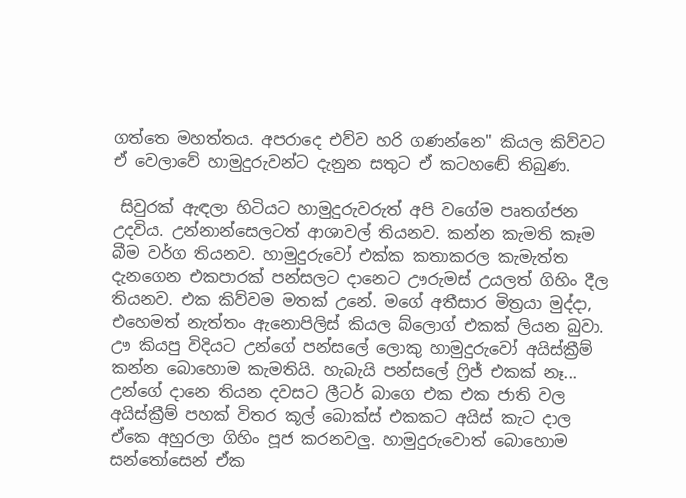ගත්තෙ මහත්තය. අපරාදෙ එව්ව හරි ගණන්නෙ" කියල කිව්වට ඒ වෙලාවේ හාමුදුරුවන්ට දැනුන සතුට ඒ කටහඬේ තිබුණ.

 සිවුරක් ඇඳලා හිටියට හාමුදුරුවරුත් අපි වගේම පෘතග්ජන උදවිය. උන්නාන්සෙලටත් ආශාවල් තියනව. කන්න කැමති කෑම බීම වර්ග තියනව. හාමුදුරුවෝ එක්ක කතාකරල කැමැත්ත දැනගෙන එකපාරක් පන්සලට දානෙට ඌරුමස් උයලත් ගිහිං දීල තියනව. එක කිව්වම මතක් උනේ. මගේ අතීසාර මිත්‍රයා මුද්දා, එහෙමත් නැත්තං ඇනොපිලිස් කියල බ්ලොග් එකක් ලියන බුවා. ඌ කියපු විදියට උන්ගේ පන්සලේ ලොකු හාමුදුරුවෝ අයිස්ක්‍රීම් කන්න බොහොම කැමතියි. හැබැයි පන්සලේ ෆ්‍රිජ් එකක් නෑ... උන්ගේ දානෙ තියන දවසට ලීටර් බාගෙ එක එක ජාති වල අයිස්ක්‍රීම් පහක් විතර කූල් බොක්ස් එකකට අයිස් කැට දාල ඒකෙ අහුරලා ගිහිං පූජ කරනවලු. හාමුදුරුවොත් බොහොම සන්තෝසෙන් ඒක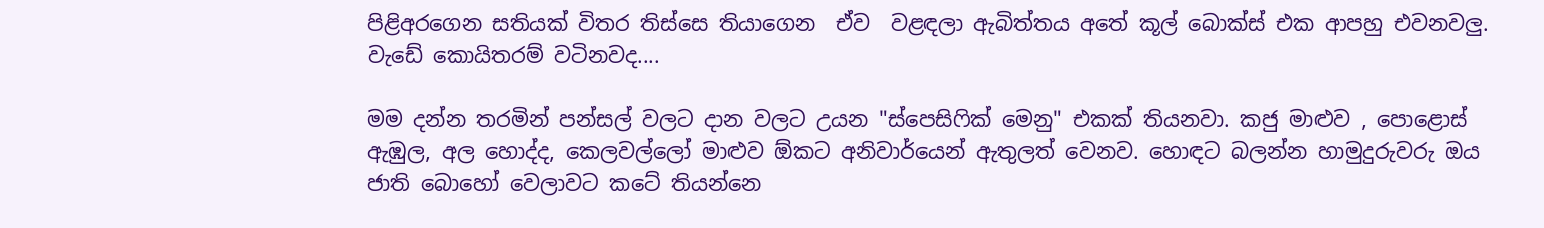පිළිඅරගෙන සතියක් විතර තිස්සෙ තියාගෙන  ඒව  වළඳලා ඇබිත්තය අතේ කූල් බොක්ස් එක ආපහු එවනවලු. වැඩේ කොයිතරම් වටිනවද....

මම දන්න තරමින් පන්සල් වලට දාන වලට උයන "ස්පෙසිෆික් මෙනු" එකක් තියනවා. කජු මාළුව , පොළොස් ඇඹුල, අල හොද්ද, කෙලවල්ලෝ මාළුව ඕකට අනිවාර්යෙන් ඇතුලත් වෙනව. හොඳට බලන්න හාමුදුරුවරු ඔය ජාති බොහෝ වෙලාවට කටේ තියන්නෙ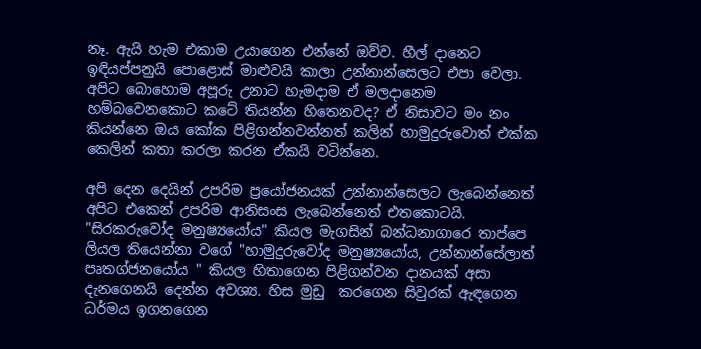නෑ. ඇයි හැම එකාම උයාගෙන එන්නේ ඔව්ව. හීල් දානෙට ඉඳියප්පනුයි පොළොස් මාළුවයි කාලා උන්නාන්සෙලට එපා වෙලා. අපිට බොහොම අපූරු උනාට හැමදාම ඒ මලදානෙම හම්බවෙනකොට කටේ තියන්න හිතෙනවද? ඒ නිසාවට මං නං කියන්නෙ ඔය කෝක පිළිගන්නවන්නත් කලින් හාමුදුරුවොත් එක්ක කෙලින් කතා කරලා කරන ඒකයි වටින්නෙ.

අපි දෙන දෙයින් උපරිම ප්‍රයෝජනයක් උන්නාන්සෙලට ලැබෙන්නෙත් අපිට එකෙන් උපරිම ආනිසංස ලැබෙන්නෙත් එතකොටයි. "සිරකරුවෝද මනුෂ්‍යයෝය" කියල මැගසින් බන්ධනාගාරෙ තාප්පෙ ලියල තියෙන්නා වගේ "හාමුදුරුවෝද මනුෂ්‍යයෝය, උන්නාන්සේලාත් පෘතග්ජනයෝය " කියල හිතාගෙන පිළිගන්වන දානයක් අසා දැනගෙනයි දෙන්න අවශ්‍ය. හිස මුඩු  කරගෙන සිවුරක් ඇඳගෙන ධර්මය ඉගනගෙන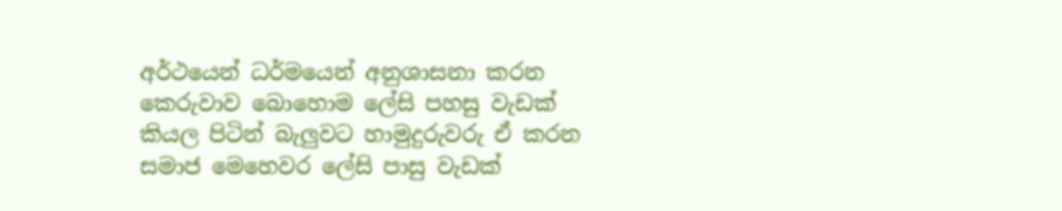අර්ථයෙන් ධර්මයෙන් අනුශාසනා කරන කෙරුවාව බොහොම ලේසි පහසු වැඩක් කියල පිටින් බැලුවට හාමුදුරුවරු ඒ කරන සමාජ මෙහෙවර ලේසි පාසු වැඩක්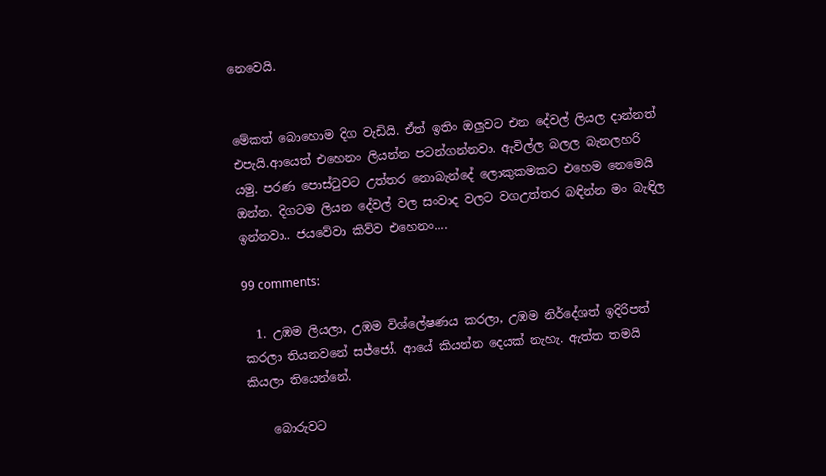නෙවෙයි.


මේකත් බොහොම දිග වැඩියි. ඒත් ඉතිං ඔලුවට එන දේවල් ලියල දාන්නත් එපැයි.ආයෙත් එහෙනං ලියන්න පටන්ගන්නවා. ඇවිල්ල බලල බැනලහරි යමු. පරණ පොස්ටුවට උත්තර නොබැන්දේ ලොකුකමකට එහෙම නෙමෙයි ඔන්න. දිගටම ලියන දේවල් වල සංවාද වලට වගඋත්තර බඳින්න මං බැඳිල ඉන්නවා.. ජයවේවා කිව්ව එහෙනං....

99 comments:

  1. උඹම ලියලා, උඹම විශ්ලේෂණය කරලා, උඹම නිර්දේශත් ඉදිරිපත් කරලා තියනවනේ සජ්ජෝ. ආයේ කියන්න දෙයක් නැහැ. ඇත්ත තමයි කියලා තියෙන්නේ.

    බොරුවට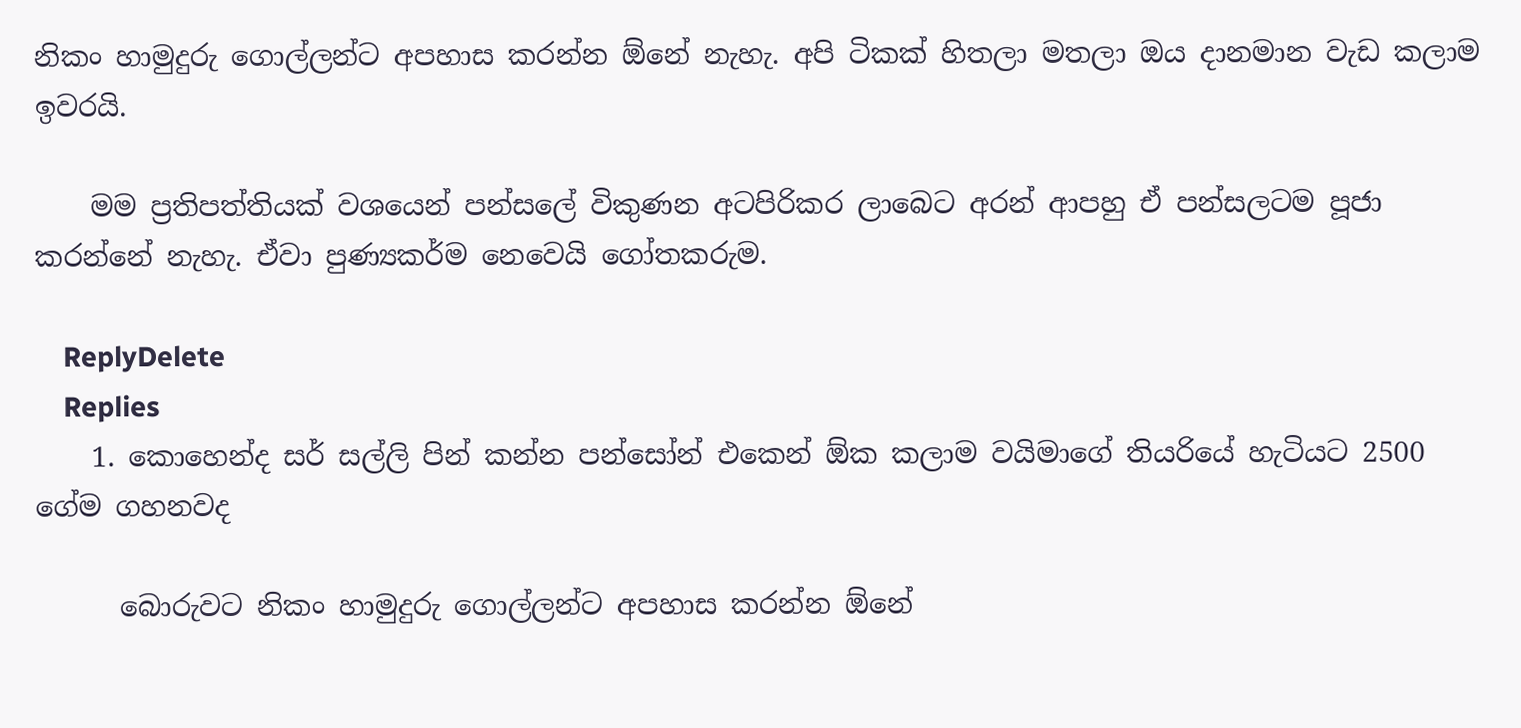නිකං හාමුදුරු ගොල්ලන්ට අපහාස කරන්න ඕනේ නැහැ. අපි ටිකක් හිතලා මතලා ඔය දානමාන වැඩ කලාම ඉවරයි.

    මම ප්‍රතිපත්තියක් වශයෙන් පන්සලේ විකුණන අටපිරිකර ලාබෙට අරන් ආපහු ඒ පන්සලටම පූජා කරන්නේ නැහැ. ඒවා පුණ්‍යකර්ම නෙවෙයි ගෝතකරුම.

    ReplyDelete
    Replies
    1. කොහෙන්ද සර් සල්ලි පින් කන්න පන්සෝන් එකෙන් ඕක කලාම වයිමාගේ තියරියේ හැටියට 2500 ගේම ගහනවද

      බොරුවට නිකං හාමුදුරු ගොල්ලන්ට අපහාස කරන්න ඕනේ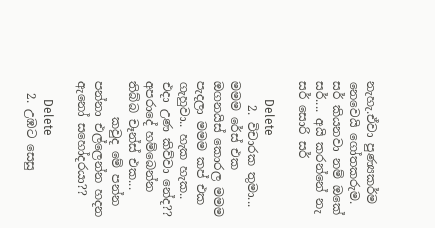නැහැ.ඒවා පුණ්‍යකර්ම නෙවෙයි ගෝතකරුම. සර් කියනවා නම් ඔකේ සර්.... අයි කරන්නේ නැ සර් සොරි සර්

      Delete
    2. විචාරක තුමා... මමම රේස් එක ඔගනයිස් කොරල මමම පැදලා මමම කප් එක ගැහුවා.. හැක හැක.. එදා උණ කිව්වා නේද?? අපරාදේ හම්බෙන්න තිබ්බ චෑන්ස් එක...
      කවුද මේ පන්න පන්නා එල්ලෙන්න හදන ඇනෝ සහෝදරයා??

      Delete
  2. උඹට සෙසු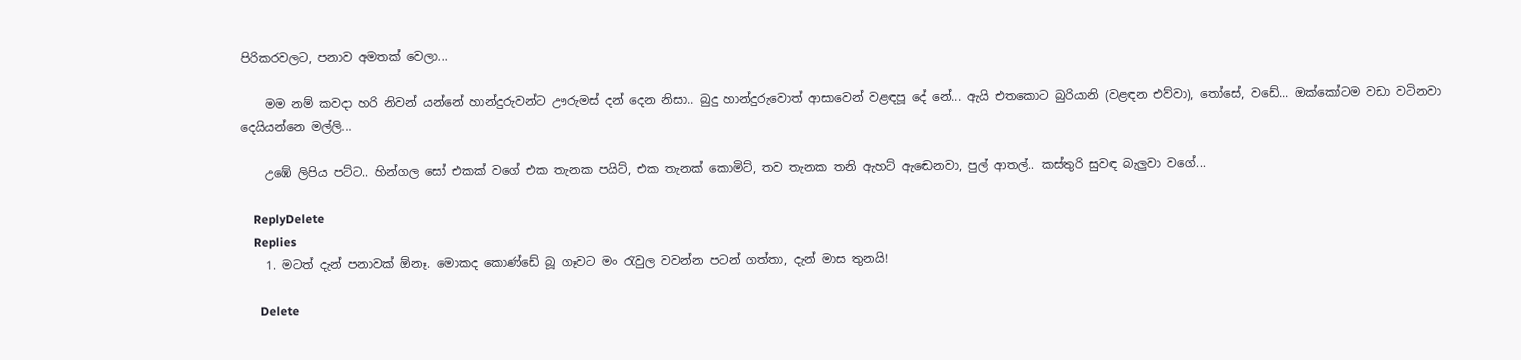පිරිකරවලට, පනාව අමතක් වෙලා...

    මම නම් කවදා හරි නිවන් යන්නේ හාන්දුරුවන්ට ඌරුමස් දන් දෙන නිසා.. බුදු හාන්දුරුවොත් ආසාවෙන් වළඳපූ දේ නේ... ඇයි එතකොට බුරියානි (වළඳන එව්වා), තෝසේ, වඩේ... ඔක්කෝටම වඩා වටිනවා දෙයියන්නෙ මල්ලි...

    උඹේ ලිපිය පට්ට.. හින්ගල සෝ එකක් වගේ එක තැනක පයිට්, එක තැනක් කොමිට්, තව තැනක තනි ඇහට් ඇඬෙනවා, පුල් ආතල්.. කස්තුරි සුවඳ බැලුවා වගේ...

    ReplyDelete
    Replies
    1. මටත් දැන් පනාවක් ඕනෑ. මොකද කොණ්ඩේ බූ ගෑවට මං රැවුල වවන්න පටන් ගත්තා, දැන් මාස තුනයි!

      Delete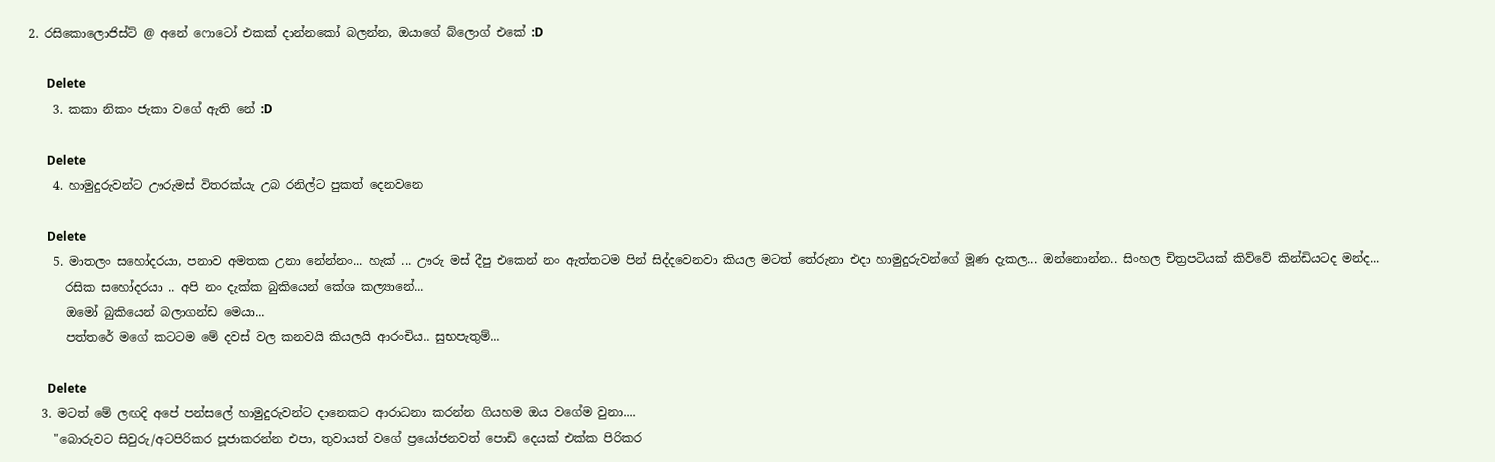2. රසිකොලොජිස්ට් @ අනේ ෆොටෝ එකක් දාන්නකෝ බලන්න, ඔයාගේ බ්ලොග් එකේ :D

      Delete
    3. කකා නිකං ජැකා වගේ ඇති නේ :D

      Delete
    4. හාමුදුරුවන්ට ඌරුමස් විතරක්යැ උබ රනිල්ට පුකත් දෙනවනෙ

      Delete
    5. මාතලං සහෝදරයා, පනාව අමතක උනා නේන්නං... හැක් ... ඌරු මස් දීපු එකෙන් නං ඇත්තටම පින් සිද්දවෙනවා කියල මටත් තේරුනා එදා හාමුදුරුවන්ගේ මූණ දැකල... ඔන්නොන්න.. සිංහල චිත්‍රපටියක් කිව්වේ කින්ඩියටද මන්ද...
      රසික සහෝදරයා .. අපි නං දැක්ක බුකියෙන් කේශ කල්‍යානේ...
      ඔමෝ බුකියෙන් බලාගන්ඩ මෙයා...
      පත්තරේ මගේ කටටම මේ දවස් වල කනවයි කියලයි ආරංචිය.. සුභපැතුම්...

      Delete
  3. මටත් මේ ලඟදි අපේ පන්සලේ හාමුදුරුවන්ට දානෙකට ආරාධනා කරන්න ගියහම ඔය වගේම වුනා....
    "බොරුවට සිවුරු/අටපිරිකර පූජාකරන්න එපා, තුවායත් වගේ ප්‍රයෝජනවත් පොඩි දෙයක් එක්ක පිරිකර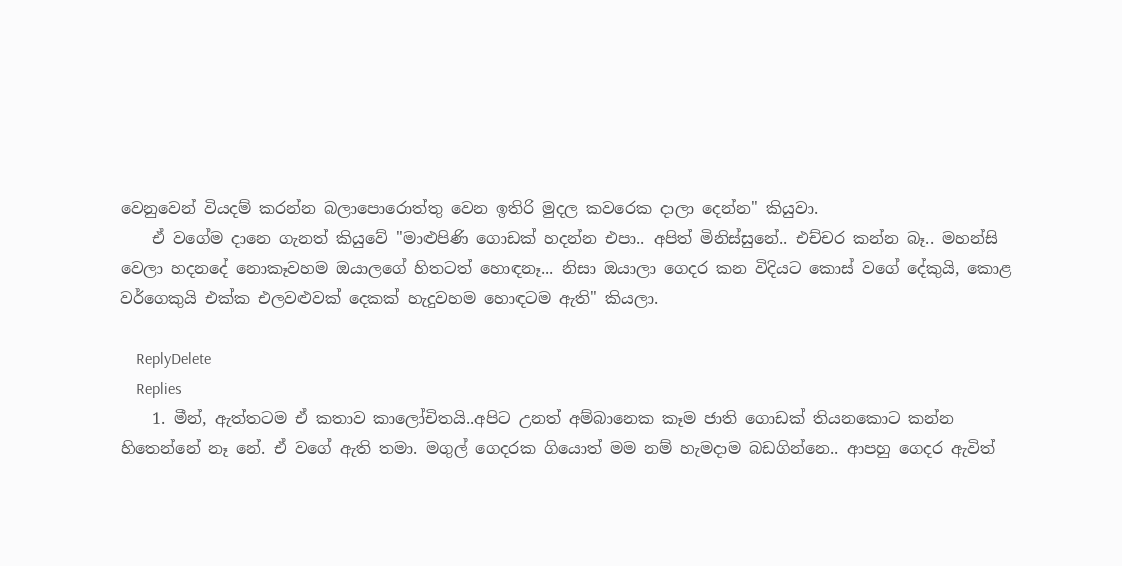වෙනුවෙන් වියදම් කරන්න බලාපොරොත්තු වෙන ඉතිරි මුදල කවරෙක දාලා දෙන්න" කියුවා.
    ඒ වගේම දානෙ ගැනත් කියුවේ "මාළුපිණි ගොඩක් හදන්න එපා.. අපිත් මිනිස්සුනේ.. එච්චර කන්න බෑ.. මහන්සි වෙලා හදනදේ නොකෑවහම ඔයාලගේ හිතටත් හොඳනෑ... නිසා ඔයාලා ගෙදර කන විදියට කොස් වගේ දේකුයි, කොළ වර්ගෙකුයි එක්ක එලවළුවක් දෙකක් හැදුවහම හොඳටම ඇති" කියලා.

    ReplyDelete
    Replies
    1. මීන්, ඇත්තටම ඒ කතාව කාලෝචිතයි..අපිට උනත් අම්බානෙක කෑම ජාති ගොඩක් තියනකොට කන්න හිතෙන්නේ නෑ නේ. ඒ වගේ ඇති තමා. මගුල් ගෙදරක ගියොත් මම නම් හැමදාම බඩගින්නෙ.. ආපහු ගෙදර ඇවිත්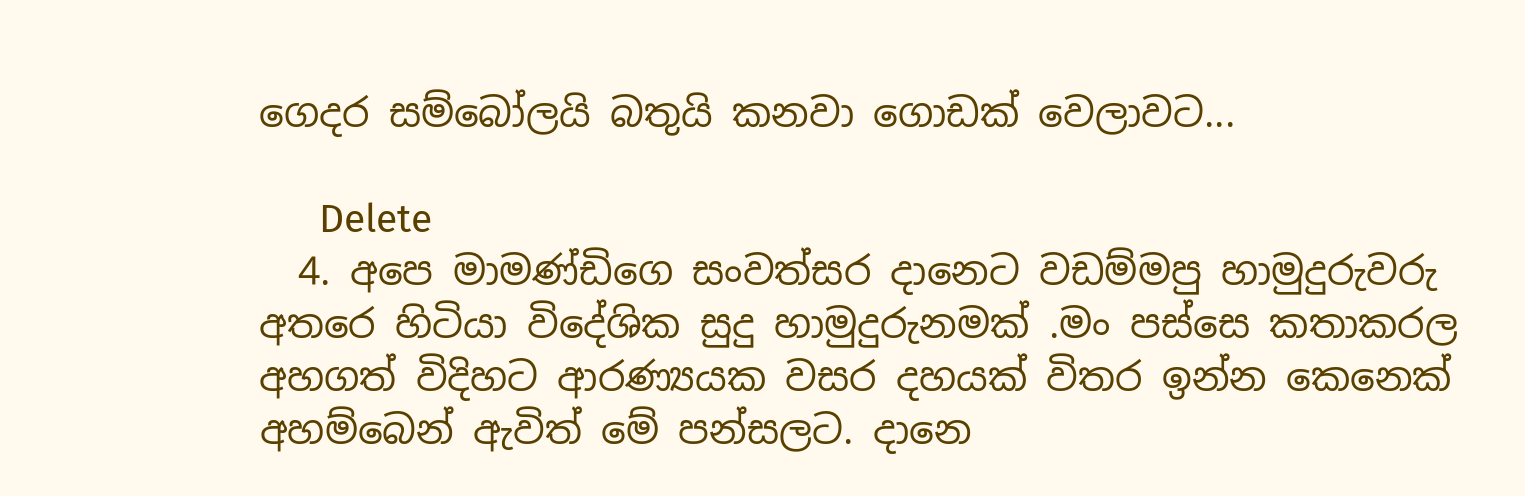ගෙදර සම්බෝලයි බතුයි කනවා ගොඩක් වෙලාවට...

      Delete
  4. අපෙ මාමණ්ඩිගෙ සංවත්සර දානෙට වඩම්මපු හාමුදුරුවරු අතරෙ හිටියා විදේශික සුදු හාමුදුරුනමක් .මං පස්සෙ කතාකරල අහගත් විදිහට ආරණ්‍යයක වසර දහයක් විතර ඉන්න කෙනෙක් අහම්බෙන් ඇවිත් මේ පන්සලට. දානෙ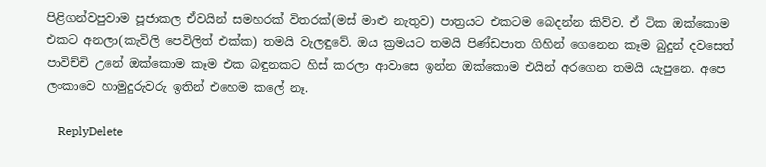පිළිගන්වපුවාම පූජාකල ඒවයින් සමහරක් විතරක්(මස් මාළු නැතුව) පාත්‍රයට එකටම බෙදන්න කිව්ව. ඒ ටික ඔක්කොම එකට අනලා(කැවිලි පෙවිලිත් එක්ක) තමයි වැලඳුවේ. ඔය ක්‍රමයට තමයි පිණ්ඩපාත ගිහින් ගෙනෙන කෑම බුදුන් දවසෙත් පාවිච්චි උනේ ඔක්කොම කෑම එක බඳුනකට හිස් කරලා ආවාසෙ ඉන්න ඔක්කොම එයින් අරගෙන තමයි යැපුනෙ. අපෙ ලංකාවෙ හාමුදුරුවරු ඉතින් එහෙම කලේ නෑ.

    ReplyDelete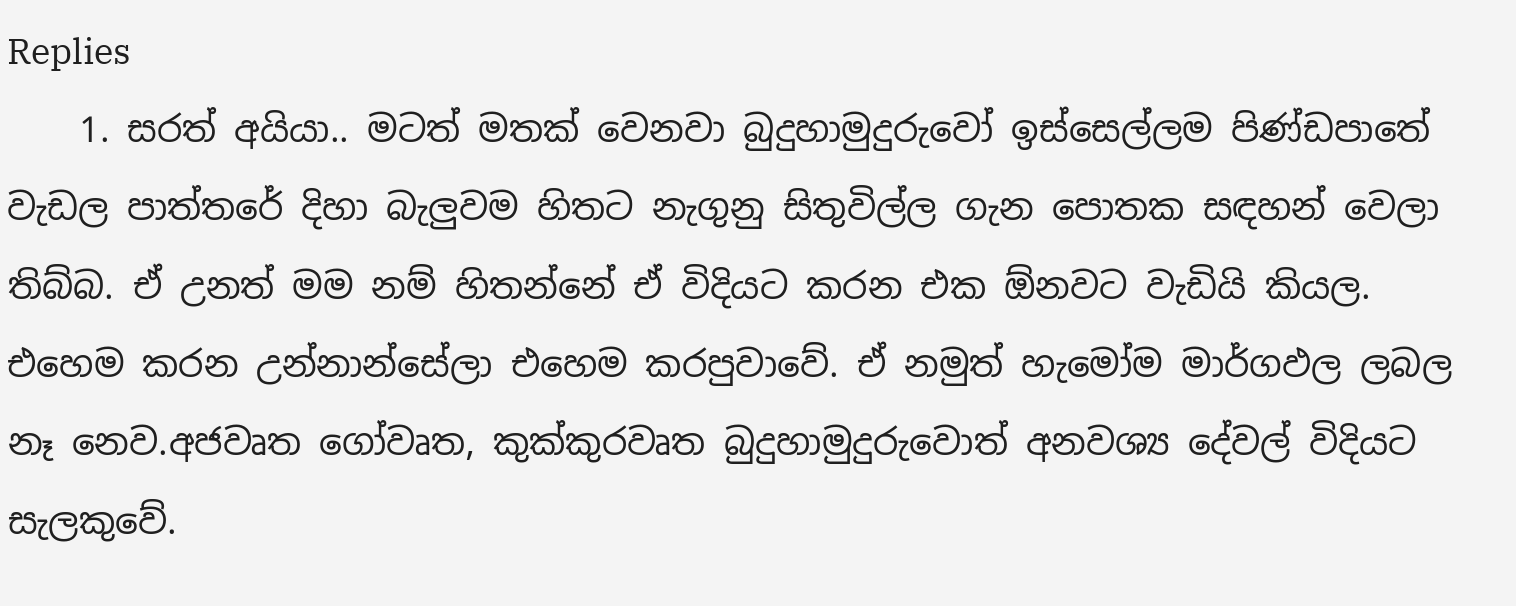Replies
    1. සරත් අයියා.. මටත් මතක් වෙනවා බුදුහාමුදුරුවෝ ඉස්සෙල්ලම පිණ්ඩපාතේ වැඩල පාත්තරේ දිහා බැලුවම හිතට නැගුනු සිතුවිල්ල ගැන පොතක සඳහන් වෙලා තිබ්බ. ඒ උනත් මම නම් හිතන්නේ ඒ විදියට කරන එක ඕනවට වැඩියි කියල. එහෙම කරන උන්නාන්සේලා එහෙම කරපුවාවේ. ඒ නමුත් හැමෝම මාර්ගඵල ලබල නෑ නෙව.අජවෘත ගෝවෘත, කුක්කුරවෘත බුදුහාමුදුරුවොත් අනවශ්‍ය දේවල් විදියට සැලකුවේ.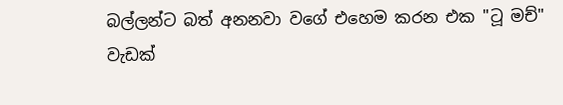බල්ලන්ට බත් අනනවා වගේ එහෙම කරන එක "ටූ මච්" වැඩක්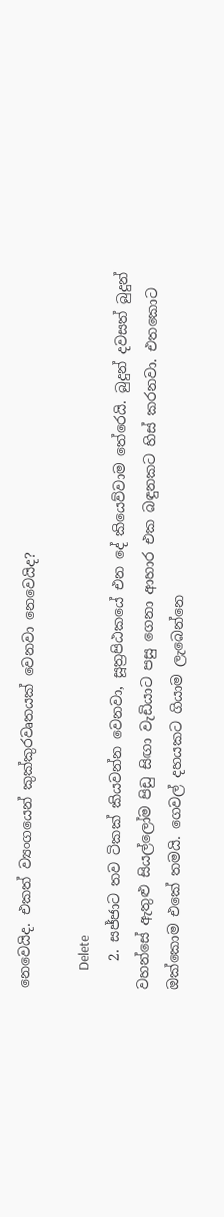නෙවෙයිද. එකත් ව්‍යංගයෙන් කුක්කුරවෘතයක් වෙනවා නෙවෙයිද?

      Delete
    2. සජ්ජාට තව ටිකක් කියවන්න වෙනවා, සූත්‍රපිඨකයේ එන දේ කියෙව්වාම තේරෙයි. බුදුන් දවසත් බුදුන් වහන්සේ ඇතුළු සියල්ලෝම පිඩු සිඟා වැඩියාට පසු ගෙනා ආහාර එක බඳුනකට හිස් කරනවා. එතකොට ඔක්කොම එකේ තමයි. ගෙවල් දහයකට ගියාම ලැබෙන්නෙ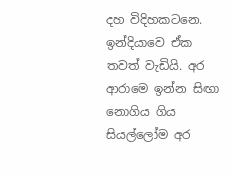දහ විදිහකටනෙ. ඉන්දියාවෙ ඒක තවත් වැඩියි. අර ආරාමෙ ඉන්න සිඟා නොගිය ගිය සියල්ලෝම අර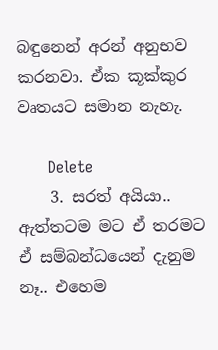බඳුනෙන් අරන් අනුභව කරනවා. ඒක කූක්කුර වෘතයට සමාන නැහැ.

      Delete
    3. සරත් අයියා.. ඇත්තටම මට ඒ තරමට ඒ සම්බන්ධයෙන් දැනුම නෑ.. එහෙම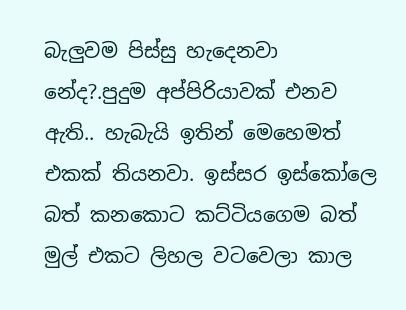බැලුවම පිස්සු හැදෙනවා නේද?.පුදුම අප්පිරියාවක් එනව ඇති.. හැබැයි ඉතින් මෙහෙමත් එකක් තියනවා. ඉස්සර ඉස්කෝලෙ බත් කනකොට කට්ටියගෙම බත් මුල් එකට ලිහල වටවෙලා කාල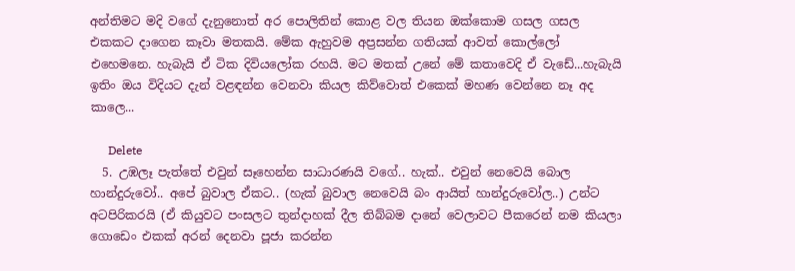අන්තිමට මදි වගේ දැනුනොත් අර පොලිතින් කොළ වල තියන ඔක්කොම ගසල ගසල එකකට දාගෙන කෑවා මතකයි. මේක ඇහුවම අප්‍රසන්න ගතියක් ආවත් කොල්ලෝ එහෙමනෙ. හැබැයි ඒ ටික දිවියලෝක රහයි. මට මතක් උනේ මේ කතාවෙදි ඒ වැඩේ...හැබැයි ඉතිං ඔය විදියට දැන් වළඳන්න වෙනවා කියල කිව්වොත් එකෙක් මහණ වෙන්නෙ නෑ අද කාලෙ...

      Delete
  5. උඹලෑ පැත්තේ එවුන් සෑහෙන්න සාධාරණයි වගේ.. හැක්.. එවුන් නෙවෙයි බොල හාන්දුරුවෝ.. අපේ බුවාල ඒකට.. (හැක් බුවාල නෙවෙයි බං ආයිත් හාන්දුරුවෝල..) උන්ට අටපිරිකරයි (ඒ කියුවට පංසලට තුන්දාහක් දීල තිබ්බම දානේ වෙලාවට පීකරෙන් නම කියලා ගොඩෙං එකක් අරන් දෙනවා පූජා කරන්න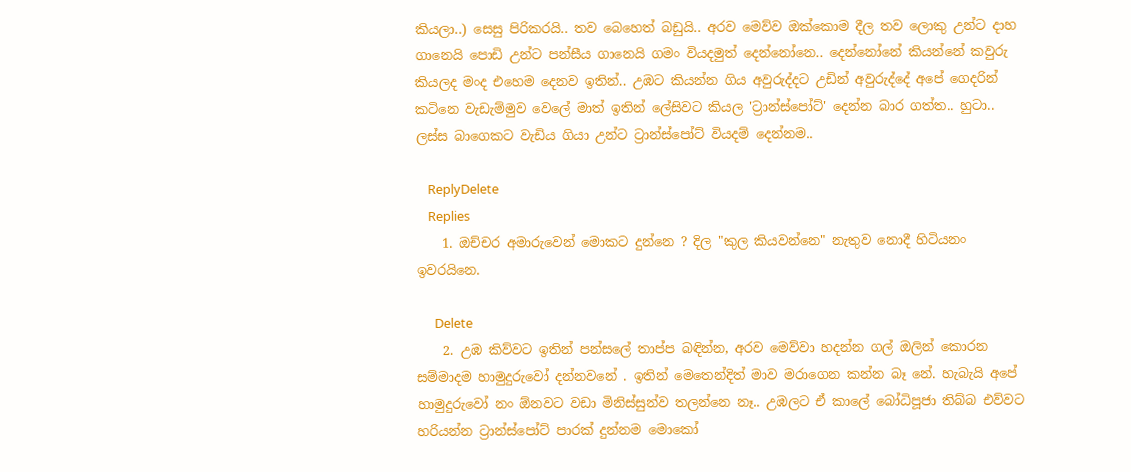කියලා..) සෙසු පිරිකරයි.. තව බෙහෙත් බඩුයි.. අරව මෙව්ව ඔක්කොම දීල තව ලොකු උන්ට දාහ ගානෙයි පොඩි උන්ට පන්සීය ගානෙයි ගමං වියදමුත් දෙන්නෝනෙ.. දෙන්නෝනේ කියන්නේ කවුරු කියලද මංද එහෙම දෙනව ඉතින්.. උඹට කියන්න ගිය අවුරුද්දට උඩින් අවුරුද්දේ අපේ ගෙදරින් කටිනෙ වැඩැම්මුව වෙලේ මාත් ඉතින් ලේසිවට කියල 'ට්‍රාන්ස්පෝට්' දෙන්න බාර ගත්ත.. හුටා.. ලස්ස බාගෙකට වැඩිය ගියා උන්ට ට්‍රාන්ස්පෝට් වියදම් දෙන්නම..

    ReplyDelete
    Replies
    1. ඔච්චර අමාරුවෙන් මොකට දුන්නෙ ? දිල "කුල කියවන්නෙ" නැතුව නොදී හිටියනං ඉවරයිනෙ.

      Delete
    2. උඹ කිව්වට ඉතින් පන්සලේ තාප්ප බඳින්න, අරව මෙව්වා හදන්න ගල් ඔලින් කොරන සම්මාදම හාමුදුරුවෝ දන්නවනේ . ඉතින් මෙතෙන්දිත් මාව මරාගෙන කන්න බෑ නේ. හැබැයි අපේ හාමුදුරුවෝ නං ඕනවට වඩා මිනිස්සුන්ව තලන්නෙ නෑ.. උඹලට ඒ කාලේ බෝධිපූජා තිබ්බ එව්වට හරියන්න ට්‍රාන්ස්පෝට් පාරක් දුන්නම මොකෝ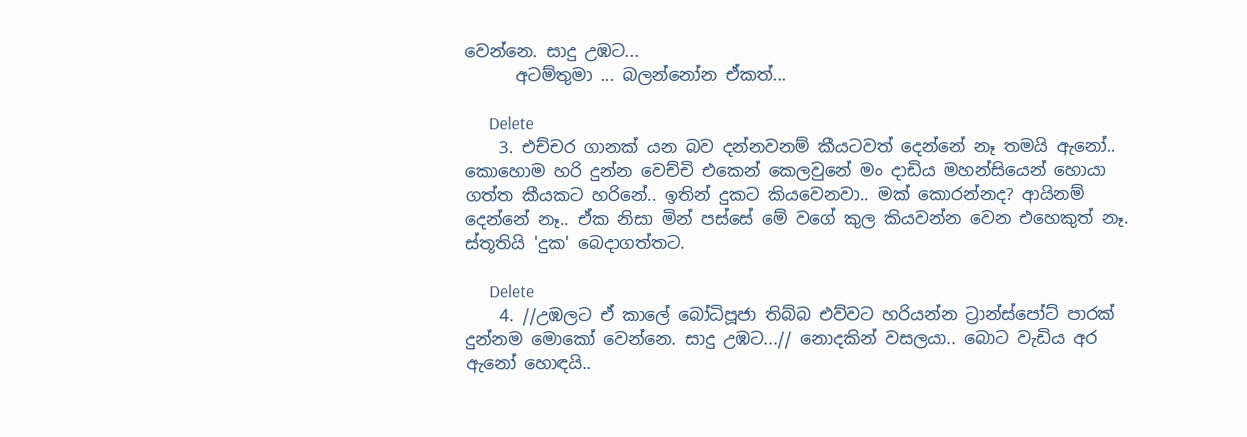වෙන්නෙ. සාදු උඹට...
      අටම්තුමා ... බලන්නෝන ඒකත්...

      Delete
    3. එච්චර ගානක් යන බව දන්නවනම් කීයටවත් දෙන්නේ නෑ තමයි ඇනෝ.. කොහොම හරි දුන්න වෙච්චි එකෙන් කෙලවුනේ මං දාඩිය මහන්සියෙන් හොයා ගත්ත කීයකට හරිනේ.. ඉතින් දුකට කියවෙනවා.. මක් කොරන්නද? ආයිනම් දෙන්නේ නෑ.. ඒක නිසා මින් පස්සේ මේ වගේ කුල කියවන්න වෙන එහෙකුත් නෑ. ස්තූතියි 'දුක' බෙදාගත්තට.

      Delete
    4. //උඹලට ඒ කාලේ බෝධිපූජා තිබ්බ එව්වට හරියන්න ට්‍රාන්ස්පෝට් පාරක් දුන්නම මොකෝ වෙන්නෙ. සාදු උඹට...// නොදකින් වසලයා.. බොට වැඩිය අර ඇනෝ හොඳයි..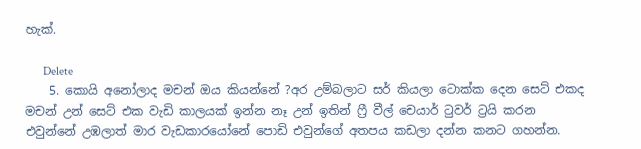හැක්.

      Delete
    5. කොයි අනෝලාද මචන් ඔය කියන්නේ ?අර උම්බලාට සර් කියලා ටොක්ක දෙන සෙට් එකද මචන් උන් සෙට් එක වැඩි කාලයක් ඉන්න නෑ උන් ඉතින් ෆ්‍රී වීල් චෙයාර් ටුවර් ට්‍රයි කරන එවුන්නේ උඹලාත් මාර වැඩකාරයෝනේ පොඩි එවුන්ගේ අතපය කඩලා දන්න කනට ගහන්න.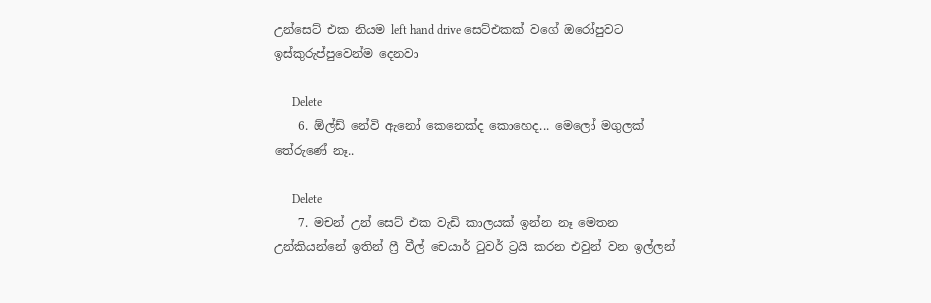උන්සෙට් එක නියම left hand drive සෙට්එකක් වගේ ඔරෝපුවට ඉස්කුරුප්පුවෙන්ම දෙනවා

      Delete
    6. ඕල්ඩ් නේවි ඇනෝ කෙනෙක්ද කොහෙද... මෙලෝ මගුලක් තේරුණේ නෑ..

      Delete
    7. මචන් උන් සෙට් එක වැඩි කාලයක් ඉන්න නෑ මෙතන උන්කියන්නේ ඉතින් ෆ්‍රී වීල් චෙයාර් ටුවර් ට්‍රයි කරන එවුන් වන ඉල්ලන්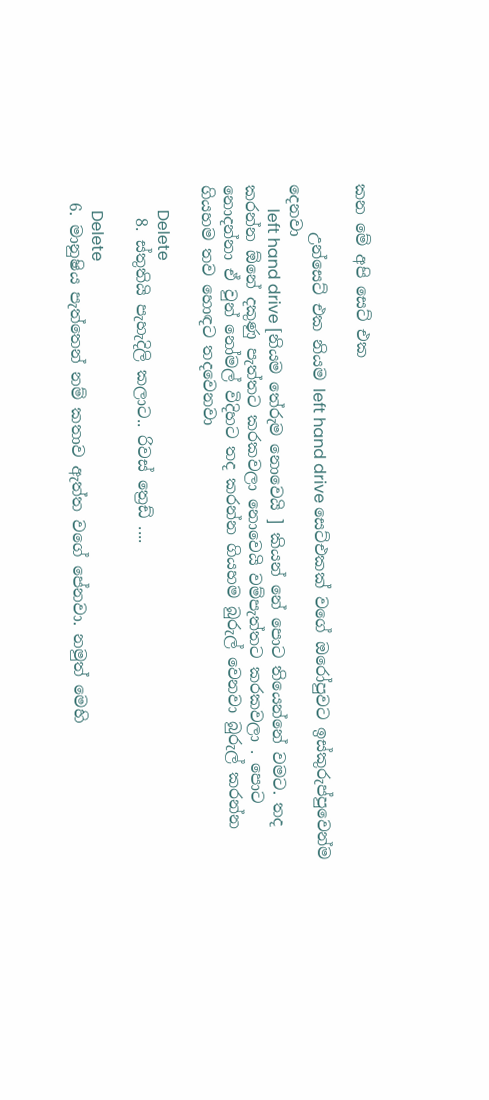කන මේ අපි සෙට් එක

      උන්සෙට් එක නියම left hand drive සෙට්එකක් වගේ ඔරෝපුවට ඉස්කුරුප්පුවෙන්ම දෙනවා
      left hand drive [නියම තේරුම නොවෙයි ] කියන් නේ පොට තියෙන්නේ වමට. තද කරන්න ඕනේ දකුණු පැත්තට කරකවලා නොවෙයි වම්පැත්තට කරකවලා . පොට නොදන්නා ඒ වුන් නෝමල් විදිහට තද කරන්න ගියහම බුරුල් වෙනවා බුරුල් කරන්න ගියහම තව හොඳට තදවෙනවා

      Delete
    8. ස්තුතියි පැහැදිලි කලාට.. රිවස් ත්‍රෙඩ් ....

      Delete
  6. මානුෂිය පැත්තෙන් නම් කතාව ඇත්ත වගේ පේනවා. නමුත් මෙහි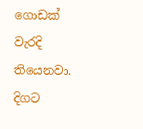ගොඩක් වැරදි තියෙනවා. දිගට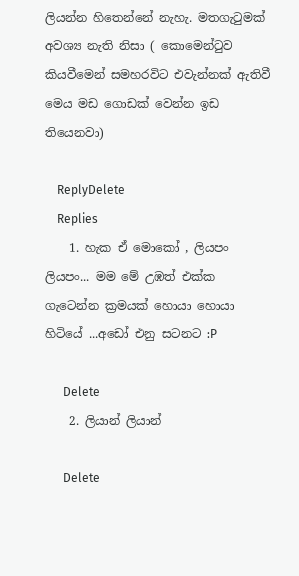ලියන්න හිතෙන්නේ නැහැ. මතගැටුමක් අවශ්‍ය නැති නිසා ( කොමෙන්ටුව කියවීමෙන් සමහරවිට එවැන්නක් ඇතිවී මෙය මඩ ගොඩක් වෙන්න ඉඩ තියෙනවා)

    ReplyDelete
    Replies
    1. හැක ඒ මොකෝ , ලියපං ලියපං... මම මේ උඹත් එක්ක ගැටෙන්න ක්‍රමයක් හොයා හොයා හිටියේ ...අඩෝ එනු සටනට :P

      Delete
    2. ලියාන් ලියාන්

      Delete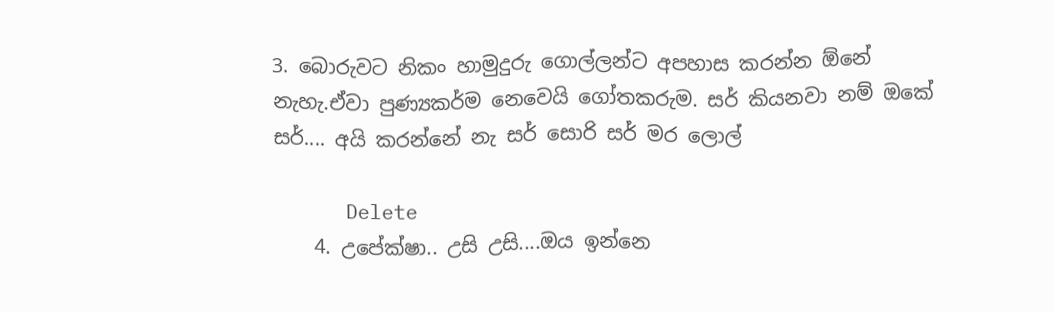3. බොරුවට නිකං හාමුදුරු ගොල්ලන්ට අපහාස කරන්න ඕනේ නැහැ.ඒවා පුණ්‍යකර්ම නෙවෙයි ගෝතකරුම. සර් කියනවා නම් ඔකේ සර්.... අයි කරන්නේ නැ සර් සොරි සර් මර ලොල්

      Delete
    4. උපේක්ෂා.. උසි උසි....ඔය ඉන්නෙ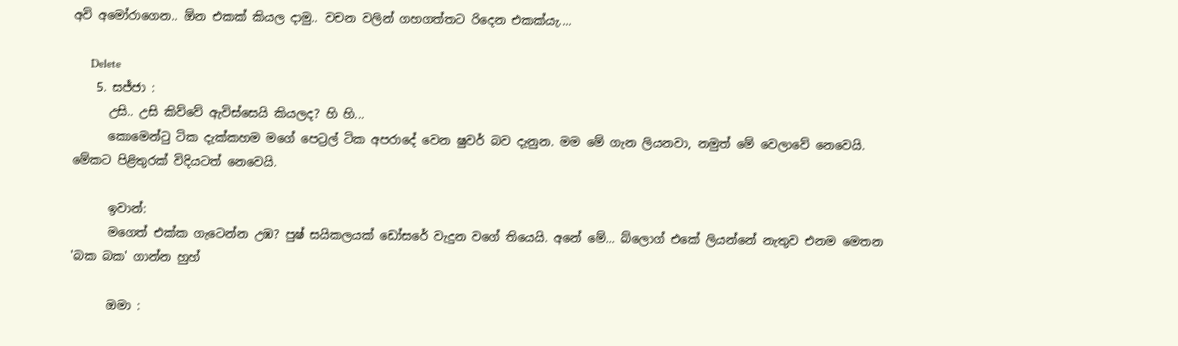අවි අමෝරාගෙන.. ඕන එකක් කියල දාමු.. වචන වලින් ගහගත්තට රිදෙන එකක්යැ....

      Delete
    5. සජ්ජා :
      උසි.. උසි කිව්වේ ඇවිස්සෙයි කියලද? හි හි...
      කොමෙන්ටු ටික දැක්කහම මගේ පෙට්‍රල් ටික අපරාදේ වෙන ෂුවර් බව දැනුන. මම මේ ගැන ලියනවා, නමුත් මේ වෙලාවේ නෙවෙයි. මේකට පිළිතුරක් විදියටත් නෙවෙයි.

      ඉවාන්:
      මගෙත් එක්ක ගැටෙන්න උඹ? පුෂ් සයිකලයක් ඩෝසරේ වැදුන වගේ තියෙයි. අනේ මේ... බ්ලොග් එකේ ලියන්නේ නැතුව එනම මෙතන 'බක බක' ගාන්න හුහ්

      ඔමා :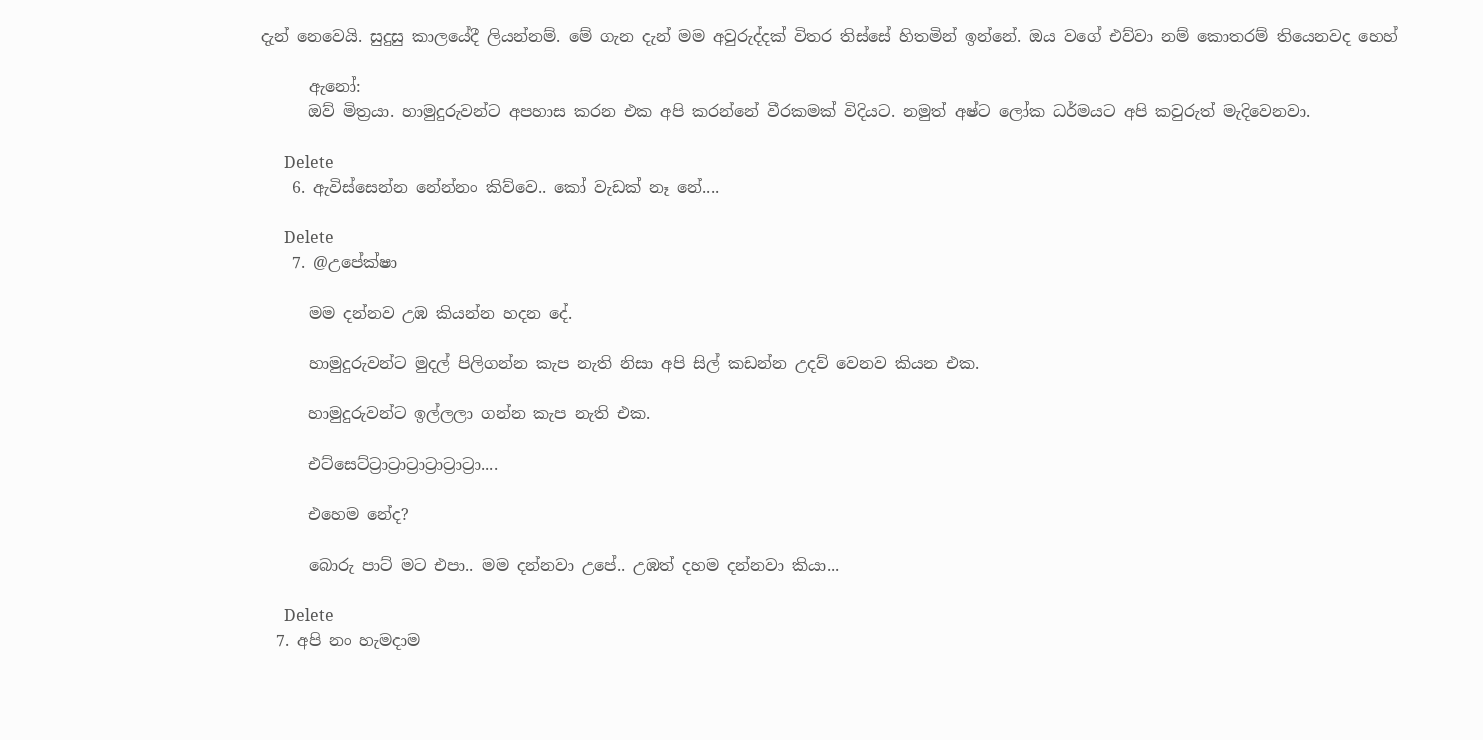දැන් නෙවෙයි. සුදුසු කාලයේදී ලියන්නම්. මේ ගැන දැන් මම අවුරුද්දක් විතර තිස්සේ හිතමින් ඉන්නේ. ඔය වගේ එව්වා නම් කොතරම් තියෙනවද හෙහ්

      ඇනෝ:
      ඔව් මිත්‍රයා. හාමුදුරුවන්ට අපහාස කරන එක අපි කරන්නේ වීරකමක් විදියට. නමුත් අෂ්ට ලෝක ධර්මයට අපි කවුරුත් මැදිවෙනවා.

      Delete
    6. ඇවිස්සෙන්න නේන්නං කිව්වෙ.. කෝ වැඩක් නෑ නේ....

      Delete
    7. @උපේක්ෂා

      මම දන්නව උඹ කියන්න හදන දේ.

      හාමුදුරුවන්ට මුදල් පිලිගන්න කැප නැති නිසා අපි සිල් කඩන්න උදව් වෙනව කියන එක.

      හාමුදුරුවන්ට ඉල්ලලා ගන්න කැප නැති එක.

      එට්සෙට්ට්‍රාට්‍රාට්‍රාට්‍රාට්‍රාට්‍රා....

      එහෙම නේද?

      බොරු පාට් මට එපා.. මම දන්නවා උපේ.. උඹත් දහම දන්නවා කියා...

      Delete
  7. අපි නං හැමදාම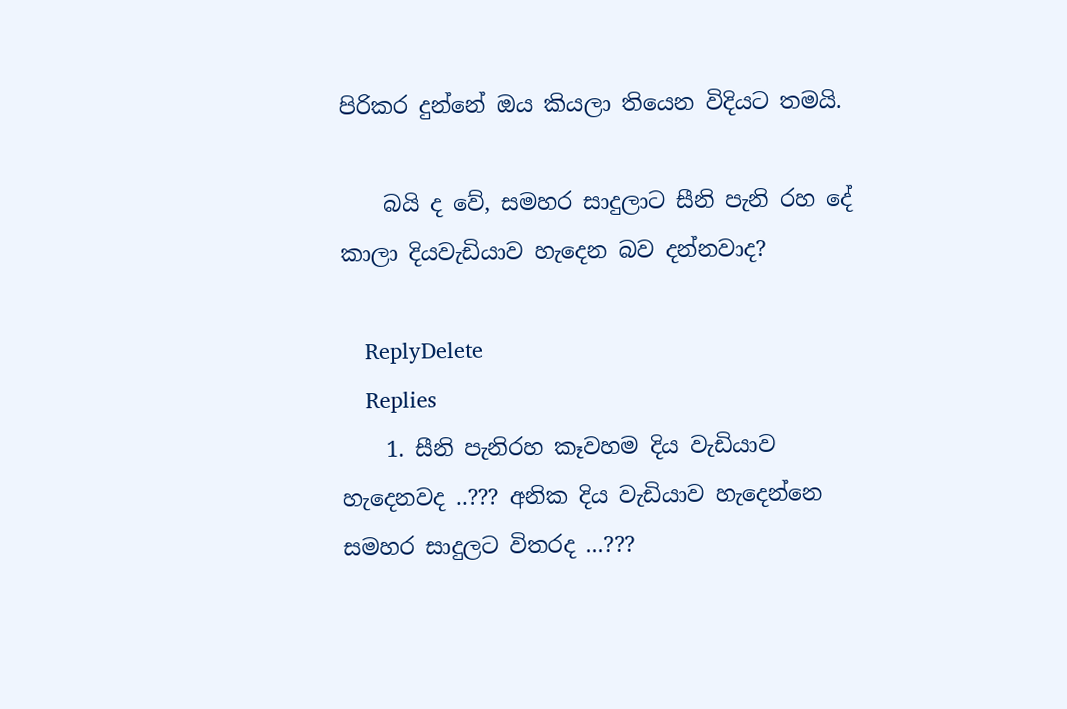පිරිකර දුන්නේ ඔය කියලා තියෙන විදියට තමයි.

    බයි ද වේ, සමහර සාදුලාට සීනි පැනි රහ දේ කාලා දියවැඩියාව හැදෙන බව දන්නවාද?

    ReplyDelete
    Replies
    1. සීනි පැනිරහ කෑවහම දිය වැඩියාව හැදෙනවද ..??? අනික දිය වැඩියාව හැදෙන්නෙ සමහර සාදුලට විතරද ...???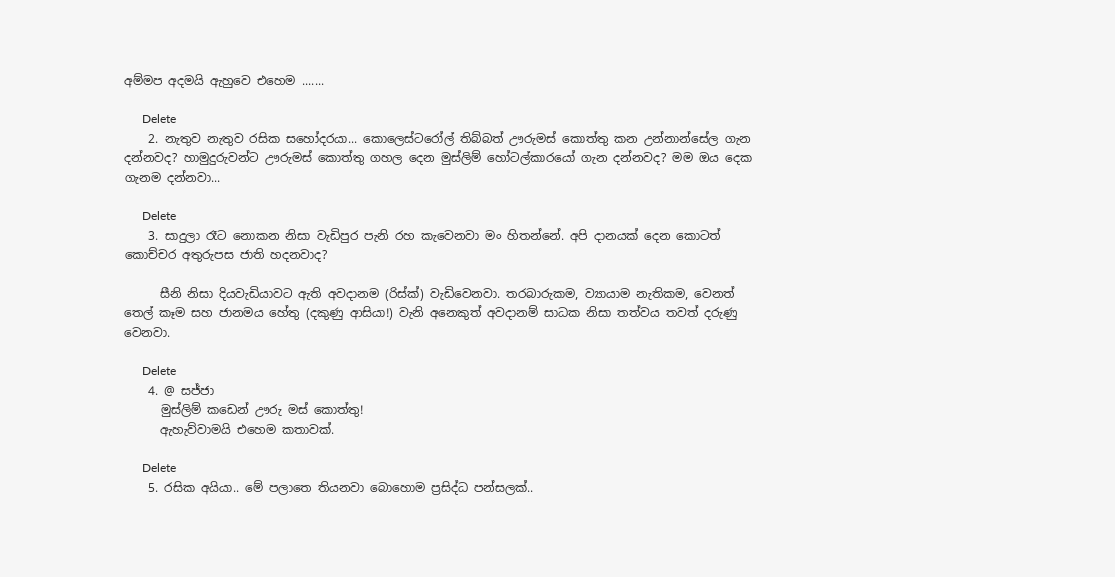අම්මප අදමයි ඇහුවෙ එහෙම .......

      Delete
    2. නැතුව නැතුව රසික සහෝදරයා... කොලෙස්ටරෝල් තිබ්බත් ඌරුමස් කොත්තු කන උන්නාන්සේල ගැන දන්නවද? හාමුදුරුවන්ට ඌරුමස් කොත්තු ගහල දෙන මුස්ලිම් හෝටල්කාරයෝ ගැන දන්නවද? මම ඔය දෙක ගැනම දන්නවා...

      Delete
    3. සාදුලා රෑට නොකන නිසා වැඩිපුර පැනි රහ කැවෙනවා මං හිතන්නේ. අපි දානයක් දෙන කොටත් කොච්චර අතුරුපස ජාති හදනවාද?

      සීනි නිසා දියවැඩියාවට ඇති අවදානම (රිස්ක්) වැඩිවෙනවා. තරබාරුකම, ව්‍යායාම නැතිකම, වෙනත් තෙල් කෑම සහ ජානමය හේතු (දකුණු ආසියා!) වැනි අනෙකුත් අවදානම් සාධක නිසා තත්වය තවත් දරුණු වෙනවා.

      Delete
    4. @ සජ්ජා
      මුස්ලිම් කඩෙන් ඌරු මස් කොත්තු!
      ඇහැව්වාමයි එහෙම කතාවක්.

      Delete
    5. රසික අයියා.. මේ පලාතෙ තියනවා බොහොම ප්‍රසිද්ධ පන්සලක්..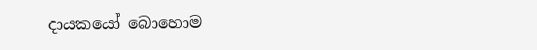දායකයෝ බොහොම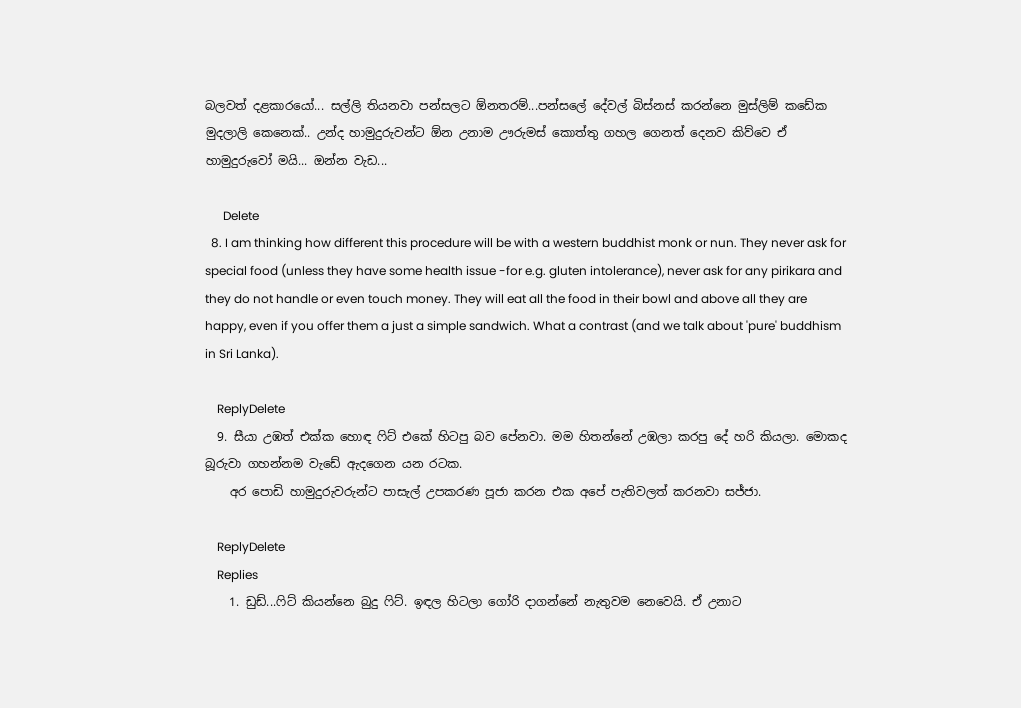බලවත් දළකාරයෝ... සල්ලි තියනවා පන්සලට ඕනතරම්...පන්සලේ දේවල් බිස්නස් කරන්නෙ මුස්ලිම් කඩේක මුදලාලි කෙනෙක්.. උන්ද හාමුදුරුවන්ට ඕන උනාම ඌරුමස් කොත්තු ගහල ගෙනත් දෙනව කිව්වෙ ඒ හාමුදුරුවෝ මයි... ඔන්න වැඩ...

      Delete
  8. I am thinking how different this procedure will be with a western buddhist monk or nun. They never ask for special food (unless they have some health issue -for e.g. gluten intolerance), never ask for any pirikara and they do not handle or even touch money. They will eat all the food in their bowl and above all they are happy, even if you offer them a just a simple sandwich. What a contrast (and we talk about 'pure' buddhism in Sri Lanka).

    ReplyDelete
  9. සීයා උඹත් එක්ක හොඳ ‍ෆිට් එකේ හිටපු බව පේනවා. මම හිතන්නේ උඹලා කරපු දේ හරි කියලා. මොකද බූරුවා ගහන්නම වැඩේ ඇදගෙන යන රටක.
    අර පොඩි හාමුදුරුවරුන්ට පාසැල් උපකරණ පූජා කරන එක අපේ පැතිවලත් කරනවා සජ්ජා.

    ReplyDelete
    Replies
    1. ඩුඩ්...ෆිට් කියන්නෙ බුදු ෆිට්. ඉඳල හිටලා ගෝරි දාගන්නේ නැතුවම නෙවෙයි. ඒ උනාට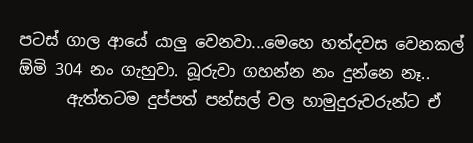පටස් ගාල ආයේ යාලු වෙනවා...මෙහෙ හත්දවස වෙනකල් ඕමි 304 නං ගැහුවා. බූරුවා ගහන්න නං දුන්නෙ නෑ..
      ඇත්තටම දුප්පත් පන්සල් වල හාමුදුරුවරුන්ට ඒ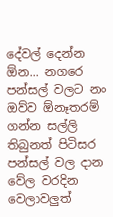දේවල් දෙන්න ඕන... නගරෙ පන්සල් වලට නං ඔව්ව ඕනෑතරම් ගන්න සල්ලි තිබුනත් පිටිසර පන්සල් වල දාන වේල වරදින වෙලාවලුත්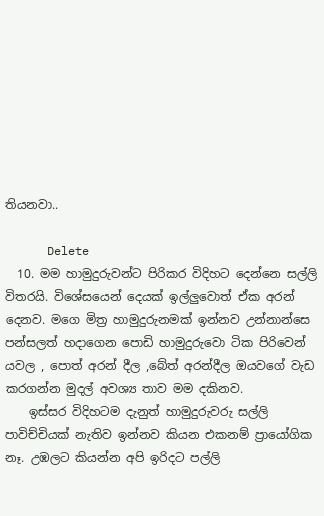තියනවා..

      Delete
  10. මම හාමුදුරුවන්ට පිරිකර විදිහට දෙන්නෙ සල්ලි විතරයි. විශේසයෙන් දෙයක් ඉල්ලුවොත් ඒක අරන් දෙනව. මගෙ මිත්‍ර හාමුදුරුනමක් ඉන්නව උන්නාන්සෙ පන්සලත් හදාගෙන පොඩි හාමුදුරුවො ටික පිරිවෙන් යවල , පොත් අරන් දීල ,බේත් අරන්දීල ඔයවගේ වැඩ කරගන්න මුදල් අවශ්‍ය තාව මම දකිනව.
    ඉස්සර විදිහටම දැනුත් හාමුදුරුවරු සල්ලි පාවිච්චියක් නැතිව ඉන්නව කියන එකනම් ප්‍රායෝගික නෑ. උඹලට කියන්න අපි ඉරිදට පල්ලි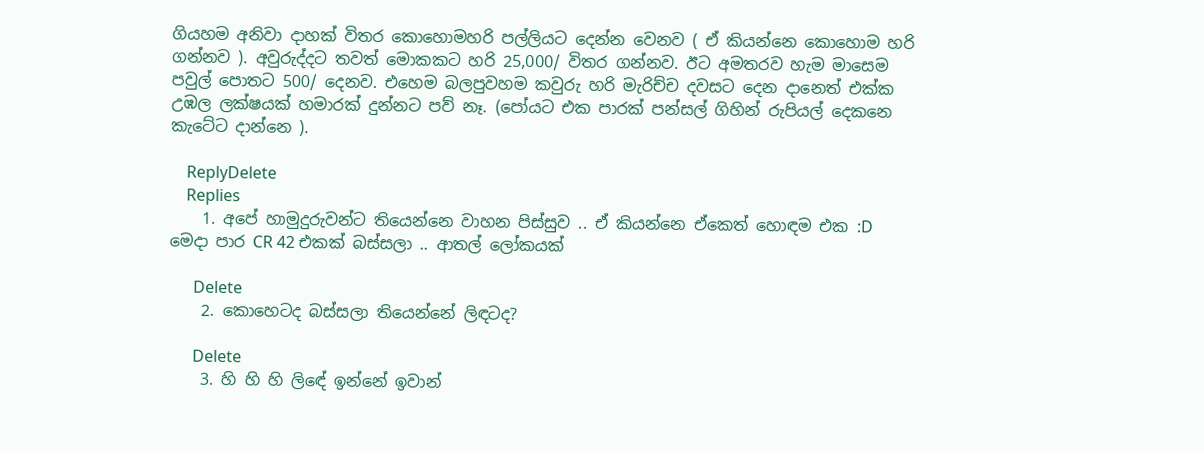ගියහම අනිවා දාහක් විතර කොහොමහරි පල්ලියට දෙන්න වෙනව ( ඒ කියන්නෙ කොහොම හරි ගන්නව ). අවුරුද්දට තවත් මොකකට හරි 25,000/ විතර ගන්නව. ඊට අමතරව හැම මාසෙම පවුල් පොතට 500/ දෙනව. එහෙම බලපුවහම කවුරු හරි මැරිච්ච දවසට දෙන දානෙත් එක්ක උඹල ලක්ෂයක් හමාරක් දුන්නට පව් නෑ. (පෝයට එක පාරක් පන්සල් ගිහින් රුපියල් දෙකනෙ කැටේට දාන්නෙ ).

    ReplyDelete
    Replies
    1. අපේ හාමුදුරුවන්ට තියෙන්නෙ වාහන පිස්සුව .. ඒ කියන්නෙ ඒකෙත් හොඳම එක :D මෙදා පාර CR 42 එකක් බස්සලා .. ආතල් ලෝකයක්

      Delete
    2. කොහෙටද බස්සලා තියෙන්නේ ලිඳටද?

      Delete
    3. හි හි හි ලිඳේ ඉන්නේ ඉවාන්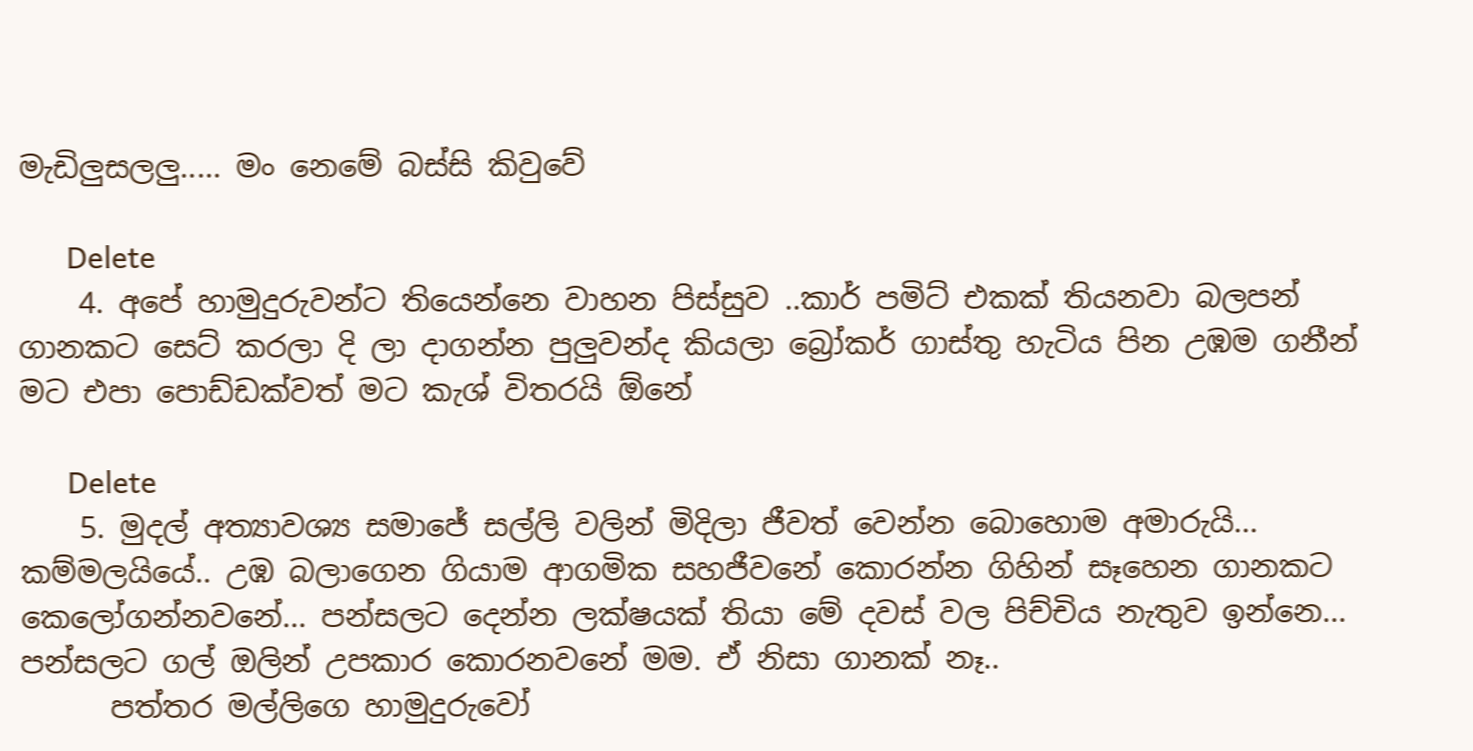මැඩිලුසලලු..... මං නෙමේ බස්සි කිවුවේ

      Delete
    4. අපේ හාමුදුරුවන්ට තියෙන්නෙ වාහන පිස්සුව ..කාර් පමිට් එකක් තියනවා බලපන් ගානකට සෙට් කරලා දි ලා දාගන්න පුලුවන්ද කියලා බ්‍රෝකර් ගාස්තු හැටිය පින උඹම ගනීන් මට එපා පොඩ්ඩක්වත් මට කැශ් විතරයි ඕනේ

      Delete
    5. මුදල් අත්‍යාවශ්‍ය සමාජේ සල්ලි වලින් මිදිලා ජීවත් වෙන්න බොහොම අමාරුයි... කම්මලයියේ.. උඹ බලාගෙන ගියාම ආගමික සහජීවනේ කොරන්න ගිහින් සෑහෙන ගානකට කෙලෝගන්නවනේ... පන්සලට දෙන්න ලක්ෂයක් තියා මේ දවස් වල පිච්චිය නැතුව ඉන්නෙ... පන්සලට ගල් ඔලින් උපකාර කොරනවනේ මම. ඒ නිසා ගානක් නෑ..
      පත්තර මල්ලිගෙ හාමුදුරුවෝ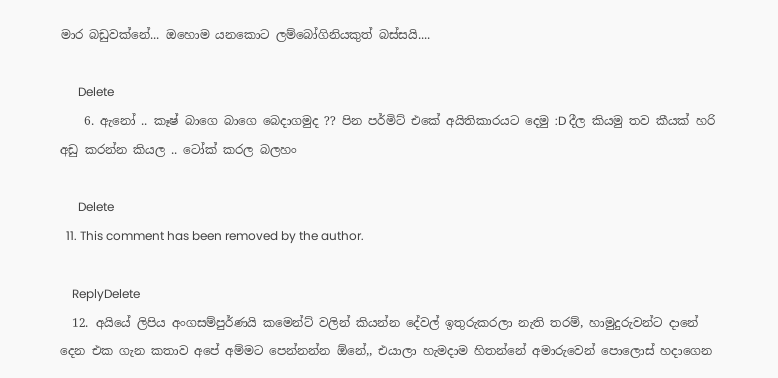මාර බඩුවක්නේ... ඔහොම යනකොට ලම්බෝගිනියකුත් බස්සයි....

      Delete
    6. ඇනෝ .. කෑෂ් බාගෙ බාගෙ බෙදාගමුද ?? පින පර්මිට් එකේ අයිතිකාරයට දෙමු :D දීල කියමු තව කීයක් හරි අඩු කරන්න කියල .. ටෝක් කරල බලහං

      Delete
  11. This comment has been removed by the author.

    ReplyDelete
  12. අයියේ ලිපිය අංගසම්පුර්ණයි කමෙන්ට් වලින් කියන්න දේවල් ඉතුරුකරලා නැති තරම්, හාමුදුරුවන්ට දානේ දෙන එක ගැන කතාව අපේ අම්මට පෙන්නන්න ඕනේ,, එයාලා හැමදාම හිතන්නේ අමාරුවෙන් පොලොස් හදාගෙන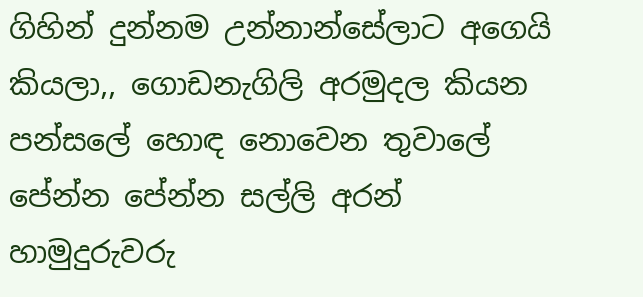ගිහින් දුන්නම උන්නාන්සේලාට අගෙයි කියලා,, ගොඩනැගිලි අරමුදල කියන පන්සලේ හොඳ නොවෙන තුවාලේ පේන්න පේන්න සල්ලි අරන් හාමුදුරුවරු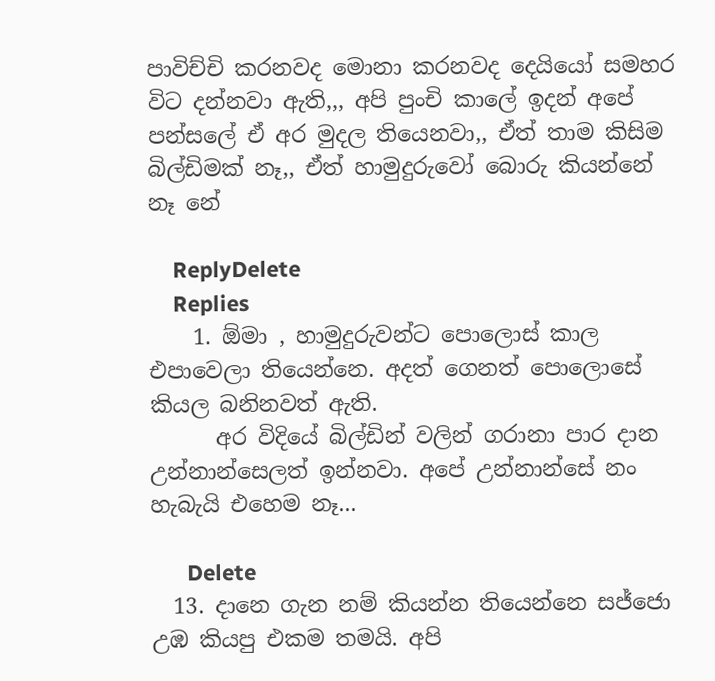පාවිච්චි කරනවද මොනා කරනවද දෙයියෝ සමහර විට දන්නවා ඇති,,, අපි පුංචි කාලේ ඉදන් අපේ පන්සලේ ඒ අර මුදල තියෙනවා,, ඒත් තාම කිසිම බිල්ඩිමක් නෑ,, ඒත් හාමුදුරුවෝ බොරු කියන්නේ නෑ නේ

    ReplyDelete
    Replies
    1. ඕමා , හාමුදුරුවන්ට පොලොස් කාල එපාවෙලා තියෙන්නෙ. අදත් ගෙනත් පොලොසේ කියල බනිනවත් ඇති.
      අර විදියේ බිල්ඩින් වලින් ගරානා පාර දාන උන්නාන්සෙලත් ඉන්නවා. අපේ උන්නාන්සේ නං හැබැයි එහෙම නෑ...

      Delete
  13. දානෙ ගැන නම් කියන්න තියෙන්නෙ සජ්ජො උඹ කියපු එකම තමයි. අපි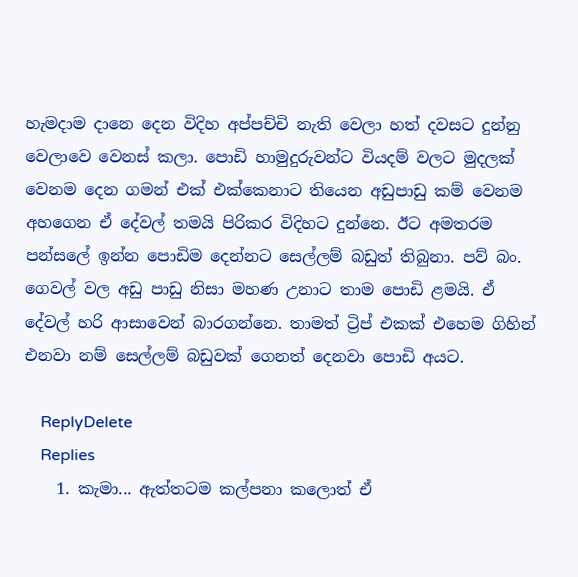හැමදාම දානෙ දෙන විදිහ අප්පච්චි නැති වෙලා හත් දවසට දුන්නු වෙලාවෙ වෙනස් කලා. පොඩි හාමුදුරුවන්ට වියදම් වලට මුදලක් වෙනම දෙන ගමන් එක් එක්කෙනාට තියෙන අඩුපාඩු කම් වෙනම අහගෙන ඒ දේවල් තමයි පිරිකර විදිහට දුන්නෙ. ඊට අමතරම පන්සලේ ඉන්න පොඩිම දෙන්නට සෙල්ලම් බඩුත් තිබුනා. පව් බං. ගෙවල් වල අඩු පාඩු නිසා මහණ උනාට තාම පොඩි ළමයි. ඒ දේවල් හරි ආසාවෙන් බාරගන්නෙ. තාමත් ට්‍රිප් එකක් එහෙම ගිහින් එනවා නම් සෙල්ලම් බඩුවක් ගෙනත් දෙනවා පොඩි අයට.

    ReplyDelete
    Replies
    1. කැමා... ඇත්තටම කල්පනා කලොත් ඒ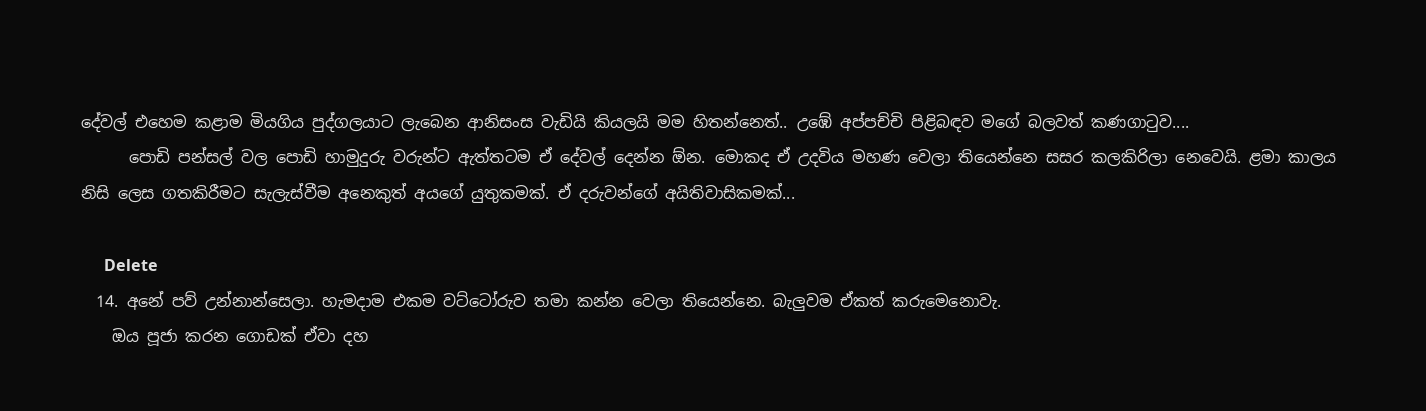දේවල් එහෙම කළාම මියගිය පුද්ගලයාට ලැබෙන ආනිසංස වැඩියි කියලයි මම හිතන්නෙත්.. උඹේ අප්පච්චි පිළිබඳව මගේ බලවත් කණගාටුව....
      පොඩි පන්සල් වල පොඩි හාමුදුරු වරුන්ට ඇත්තටම ඒ දේවල් දෙන්න ඕන. මොකද ඒ උදවිය මහණ වෙලා තියෙන්නෙ සසර කලකිරිලා නෙවෙයි. ළමා කාලය නිසි ලෙස ගතකිරීමට සැලැස්වීම අනෙකුත් අයගේ යුතුකමක්. ඒ දරුවන්ගේ අයිතිවාසිකමක්...

      Delete
  14. අනේ පව් උන්නාන්සෙලා. හැමදාම එකම වට්ටෝරුව තමා කන්න වෙලා තියෙන්නෙ. බැලුවම ඒකත් කරුමෙනොවැ.
    ඔය පූජා කරන ගොඩක් ඒවා දහ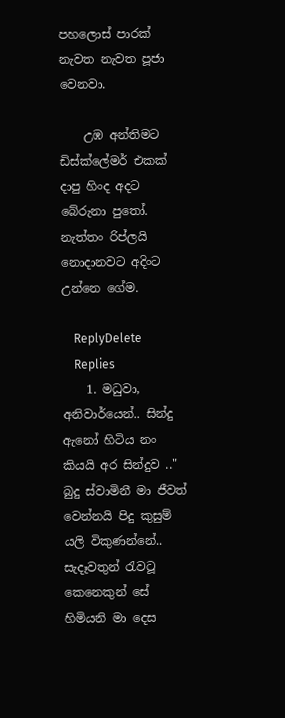පහලොස් පාරක් නැවත නැවත පූජා වෙනවා.

    උඹ අන්තිමට ඩිස්ක්ලේමර් එකක් දාපු හිංද අදට බේරුනා පුතෝ. නැත්තං රිප්ලයි නොදානවට අදිංට උන්නෙ ගේම.

    ReplyDelete
    Replies
    1. මධුවා, අනිවාර්යෙන්.. සින්දු ඇනෝ හිටිය නං කියයි අර සින්දුව .." බුදු ස්වාමිනී මා ජීවත් වෙන්නයි පිදු කුසුම් යලි විකුණන්නේ.. සැදෑවතුන් රැවටූ කෙනෙකුන් සේ හිමියනි මා දෙස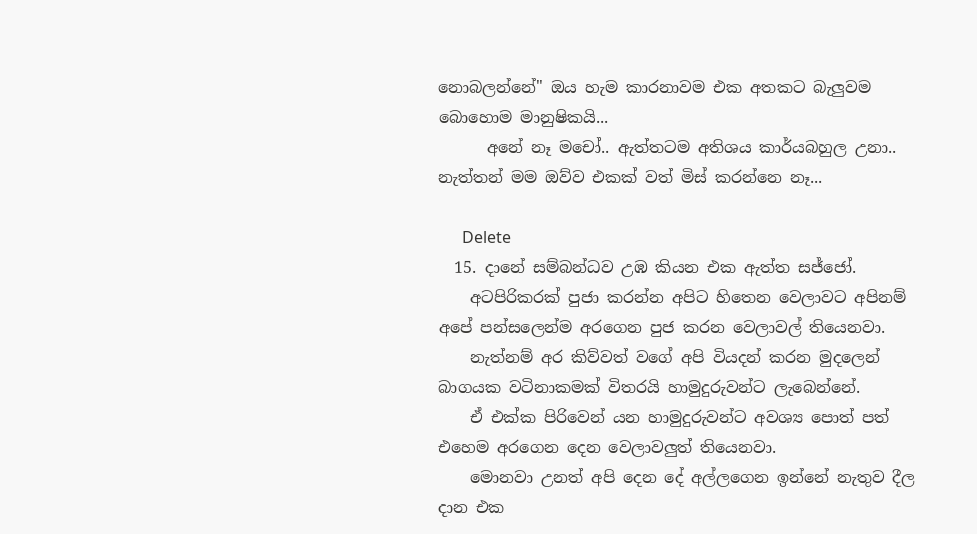නොබලන්නේ" ඔය හැම කාරනාවම එක අතකට බැලුවම බොහොම මානුෂිකයි...
      අනේ නෑ මචෝ.. ඇත්තටම අතිශය කාර්යබහුල උනා.. නැත්තන් මම ඔව්ව එකක් වත් මිස් කරන්නෙ නෑ...

      Delete
  15. දානේ සම්බන්ධව උඹ කියන එක ඇත්ත සජ්ජෝ.
    අටපිරිකරක් පුජා කරන්න අපිට හිතෙන වෙලාවට අපිනම් අපේ පන්සලෙන්ම අරගෙන පුජ කරන වෙලාවල් තියෙනවා.
    නැත්නම් අර කිව්වත් වගේ අපි වියදන් කරන මුදලෙන් බාගයක වටිනාකමක් විතරයි හාමුදුරුවන්ට ලැබෙන්නේ.
    ඒ එක්ක පිරිවෙන් යන හාමුදුරුවන්ට අවශ්‍ය පොත් පත් එහෙම අරගෙන දෙන වෙලාවලුත් තියෙනවා.
    මොනවා උනත් අපි දෙන දේ අල්ලගෙන ඉන්නේ නැතුව දීල දාන එක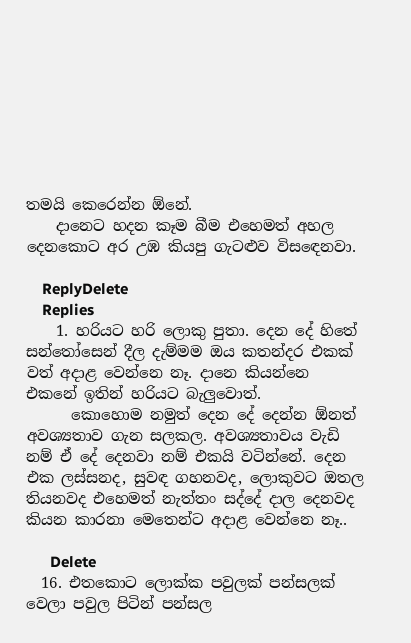තමයි කෙරෙන්න ඕනේ.
    දානෙට හදන කෑම බීම එහෙමත් අහල දෙනකොට අර උඹ කියපු ගැටළුව විසඳෙනවා.

    ReplyDelete
    Replies
    1. හරියට හරි ලොකු පුතා. දෙන දේ හිතේ සන්තෝසෙන් දීල දැම්මම ඔය කතන්දර එකක් වත් අදාළ වෙන්නෙ නෑ. දානෙ කියන්නෙ එකනේ ඉතින් හරියට බැලුවොත්.
      කොහොම නමුත් දෙන දේ දෙන්න ඕනත් අවශ්‍යතාව ගැන සලකල. අවශ්‍යතාවය වැඩි නම් ඒ දේ දෙනවා නම් එකයි වටින්නේ. දෙන එක ලස්සනද, සුවඳ ගහනවද, ලොකුවට ඔතල තියනවද එහෙමත් නැත්තං සද්දේ දාල දෙනවද කියන කාරනා මෙතෙන්ට අදාළ වෙන්නෙ නෑ..

      Delete
  16. එතකොට ලොක්ක පවුලක් පන්සලක් වෙලා පවුල පිටින් පන්සල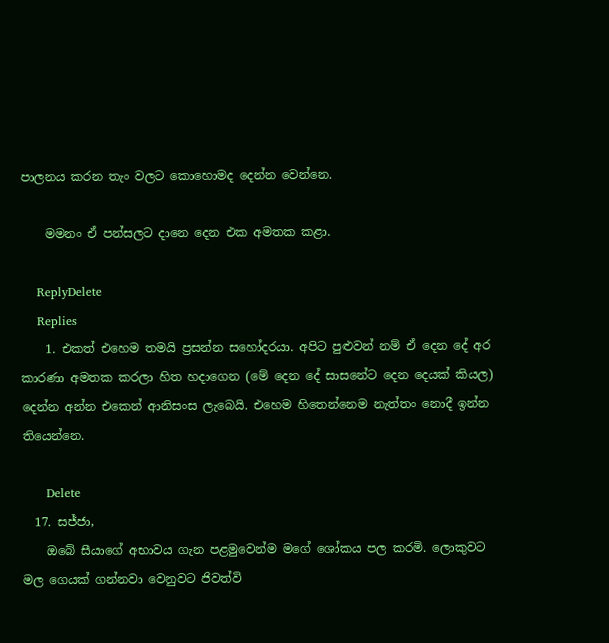පාලනය කරන තැං වලට කොහොමද දෙන්න වෙන්නෙ.

    මමනං ඒ පන්සලට දානෙ දෙන එක අමතක කළා.

    ReplyDelete
    Replies
    1. එකත් එහෙම තමයි ප්‍රසන්න සහෝදරයා. අපිට පුළුවන් නම් ඒ දෙන දේ අර කාරණා අමතක කරලා හිත හදාගෙන (මේ දෙන දේ සාසනේට දෙන දෙයක් කියල) දෙන්න අන්න එකෙන් ආනිසංස ලැබෙයි. එහෙම හිතෙන්නෙම නැත්තං නොදී ඉන්න තියෙන්නෙ.

      Delete
  17. සජ්ජා,
    ඔබේ සීයාගේ අභාවය ගැන පළමුවෙන්ම මගේ ශෝකය පල කරමි. ලොකුවට මල ගෙයක් ගන්නවා වෙනුවට ජිවත්වි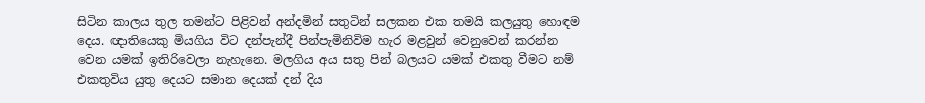සිටින කාලය තුල තමන්ට පිළිවන් අන්දමින් සතුටින් සලකන එක තමයි කලයුතු හොඳම දෙය. ඥාතියෙකු මියගිය විට දන්පැන්දී පින්පැමිනිවිම හැර මළවුන් වෙනුවෙන් කරන්න වෙන යමක් ඉතිරිවෙලා නැහැනෙ. මලගිය අය සතු පින් බලයට යමක් එකතු වීමට නම් එකතුවිය යුතු දෙයට සමාන දෙයක් දන් දිය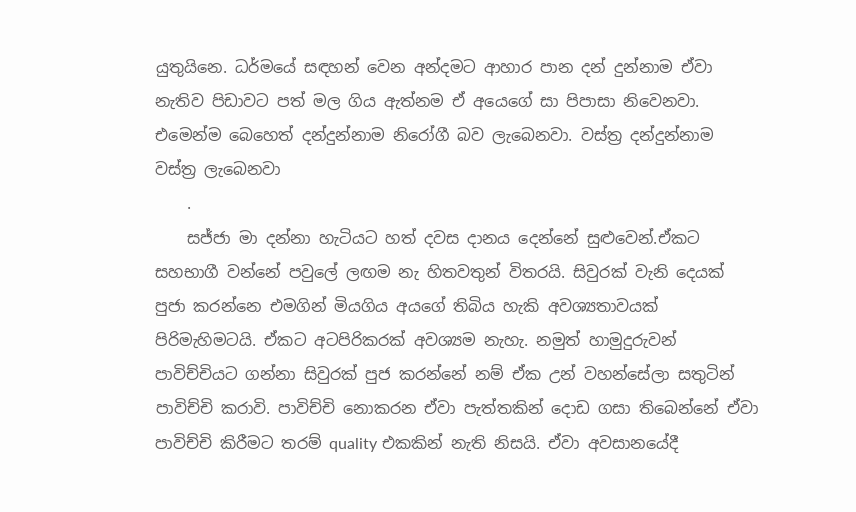යුතුයිනෙ. ධර්මයේ සඳහන් වෙන අන්දමට ආහාර පාන දන් දුන්නාම ඒවා නැතිව පිඩාවට පත් මල ගිය ඇත්නම ඒ අයෙගේ සා පිපාසා නිවෙනවා. එමෙන්ම බෙහෙත් දන්දුන්නාම නිරෝගී බව ලැබෙනවා. වස්ත්‍ර දන්දුන්නාම වස්ත්‍ර ලැබෙනවා
    .
    සජ්ජා මා දන්නා හැටියට හත් දවස දානය දෙන්නේ සුළුවෙන්.ඒකට සහභාගී වන්නේ පවුලේ ලඟම නැ හිතවතුන් විතරයි. සිවුරක් වැනි දෙයක් පුජා කරන්නෙ එමගින් මියගිය අයගේ තිබිය හැකි අවශ්‍යතාවයක් පිරිමැහිමටයි. ඒකට අටපිරිකරක් අවශ්‍යම නැහැ. නමුත් හාමුදුරුවන් පාවිච්චියට ගන්නා සිවුරක් පුජ කරන්නේ නම් ඒක උන් වහන්සේලා සතුටින් පාවිච්චි කරාවි. පාවිච්චි නොකරන ඒවා පැත්තකින් දොඩ ගසා තිබෙන්නේ ඒවා පාවිච්චි කිරීමට තරම් quality එකකින් නැති නිසයි. ඒවා අවසානයේදී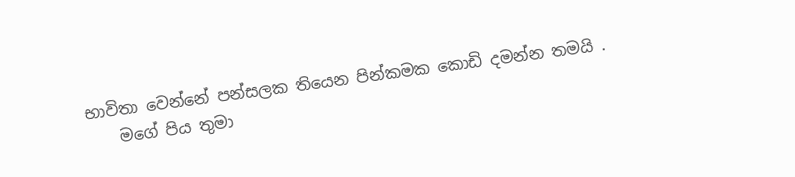භාවිතා වෙන්නේ පන්සලක තියෙන පින්කමක කොඩි දමන්න තමයි .
    මගේ පිය තුමා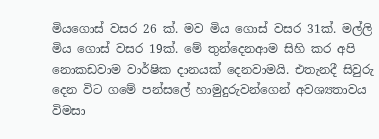මියගොස් වසර 26 ක්. මව මිය ගොස් වසර 31ක්. මල්ලි මිය ගොස් වසර 19ක්. මේ තුන්දෙනආම සිහි කර අපි නොකඩවාම වාර්ෂික දානයක් දෙනවාමයි. එතැනදී සිවුරු දෙන විට ගමේ පන්සලේ හාමුදුරුවන්ගෙන් අවශ්‍යතාවය විමසා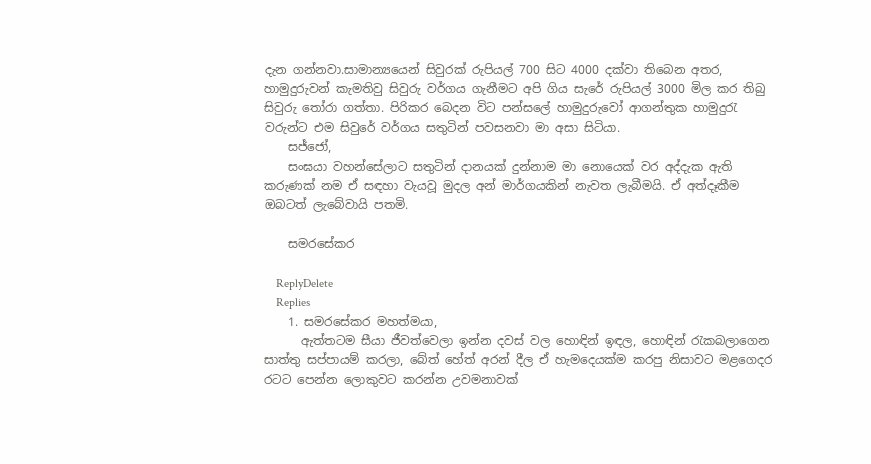දැන ගන්නවා.සාමාන්‍යයෙන් සිවුරක් රුපියල් 700 සිට 4000 දක්වා තිබෙන අතර, හාමුදුරුවන් කැමතිවු සිවුරු වර්ගය ගැනීමට අපි ගිය සැරේ රුපියල් 3000 මිල කර තිබු සිවුරු තෝරා ගත්තා. පිරිකර බෙදන විට පන්සලේ හාමුදුරුවෝ ආගන්තුක හාමුදුරැ වරුන්ට එම සිවුරේ වර්ගය සතුටින් පවසනවා මා අසා සිටියා.
    සජ්ජෝ,
    සංඝයා වහන්සේලාට සතුටින් දානයක් දුන්නාම මා නොයෙක් වර අද්දැක ඇති කරුණක් නම ඒ සඳහා වැයවූ මුදල අන් මාර්ගයකින් නැවත ලැබීමයි. ඒ අත්දෑකීම ඔබටත් ලැබේවායි පතමි.

    සමරසේකර

    ReplyDelete
    Replies
    1. සමරසේකර මහත්මයා,
      ඇත්තටම සීයා ජීවත්වෙලා ඉන්න දවස් වල හොඳින් ඉඳල, හොඳින් රැකබලාගෙන සාත්තු සප්පායම් කරලා, බේත් හේත් අරන් දීල ඒ හැමදෙයක්ම කරපු නිසාවට මළගෙදර රටට පෙන්න ලොකුවට කරන්න උවමනාවක්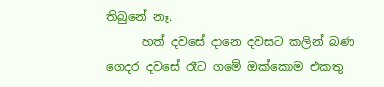තිබුනේ නෑ.
      හත් දවසේ දානෙ දවසට කලින් බණ ගෙදර දවසේ රෑට ගමේ ඔක්කොම එකතු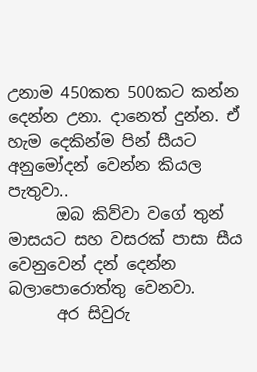උනාම 450කත 500කට කන්න දෙන්න උනා. දානෙත් දුන්න. ඒ හැම දෙකින්ම පින් සීයට අනුමෝදන් වෙන්න කියල පැතුවා..
      ඔබ කිව්වා වගේ තුන් මාසයට සහ වසරක් පාසා සීය වෙනුවෙන් දන් දෙන්න බලාපොරොත්තු වෙනවා.
      අර සිවුරු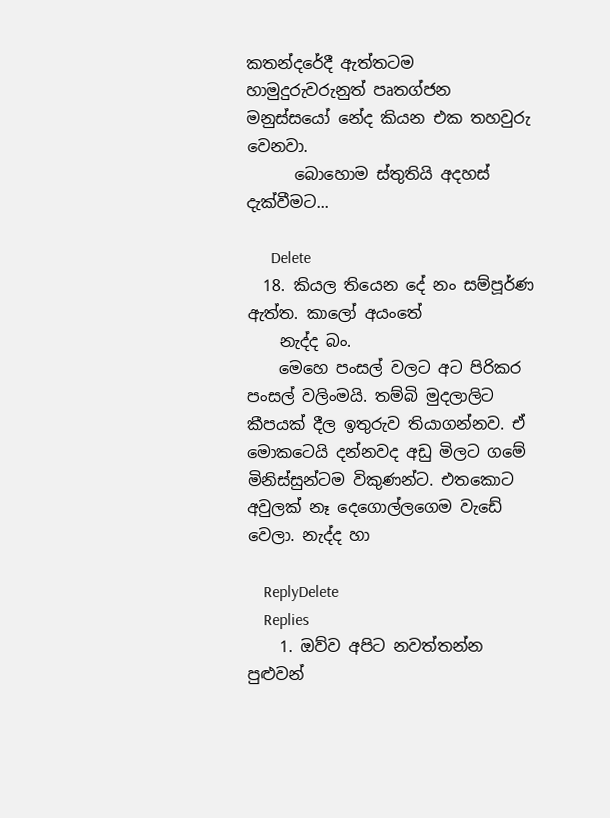කතන්දරේදී ඇත්තටම හාමුදුරුවරුනුත් පෘතග්ජන මනුස්සයෝ නේද කියන එක තහවුරු වෙනවා.
      බොහොම ස්තුතියි අදහස් දැක්වීමට...

      Delete
  18. කියල තියෙන දේ නං සම්පූර්ණ ඇත්ත. කාලෝ අයංතේ
    නැද්ද බං.
    මෙහෙ පංසල් වලට අට පිරිකර පංසල් වලිංමයි. තම්බි මුදලාලිට කීපයක් දීල ඉතුරුව තියාගන්නව. ඒ මොකටෙයි දන්නවද අඩු මිලට ගමේ මිනිස්සුන්ටම විකුණන්ට. එතකොට අවුලක් නෑ දෙගොල්ලගෙම වැඩේ වෙලා. නැද්ද හා

    ReplyDelete
    Replies
    1. ඔව්ව අපිට නවත්තන්න පුළුවන්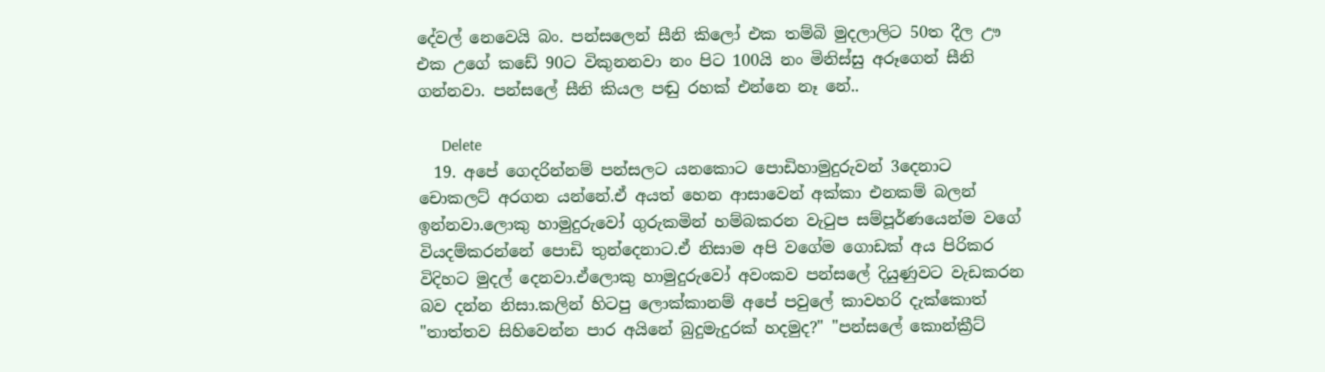දේවල් නෙවෙයි බං. පන්සලෙන් සීනි කිලෝ එක තම්බි මුදලාලිට 50ත දීල ඌ එක උගේ කඩේ 90ට විකුනනවා නං පිට 100යි නං මිනිස්සු අරූගෙන් සීනි ගන්නවා. පන්සලේ සීනි කියල පඬු රහක් එන්නෙ නෑ නේ..

      Delete
  19. අපේ ගෙදරින්නම් පන්සලට යනකොට පොඩිහාමුදුරුවන් 3දෙනාට චොකලට් අරගන යන්නේ.ඒ අයත් හෙන ආසාවෙන් අක්කා එනකම් බලන් ඉන්නවා.ලොකු හාමුදුරුවෝ ගුරුකමින් හම්බකරන වැටුප සම්පූර්ණයෙන්ම වගේ වියදම්කරන්නේ පොඩි තුන්දෙනාට.ඒ නිසාම අපි වගේම ගොඩක් අය පිරිකර විදිහට මුදල් දෙනවා.ඒලොකු හාමුදුරුවෝ අවංකව පන්සලේ දියුණුවට වැඩකරන බව දන්න නිසා.කලින් හිටපු ලොක්කානම් අපේ පවුලේ කාවහරි දැක්කොත් "තාත්තව සිහිවෙන්න පාර අයිනේ බුදුමැදුරක් හදමුද?" "පන්සලේ කොන්ක්‍රීට්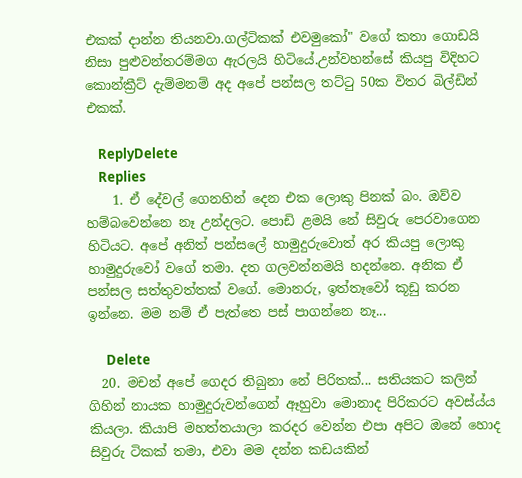එකක් දාන්න තියනවා.ගල්ටිකක් එවමුකෝ" වගේ කතා ගොඩයි නිසා පුළුවන්තරම්මග ඇරලයි හිටියේ.උන්වහන්සේ කියපු විදිහට කොන්ක්‍රීට් දැම්මනම් අද අපේ පන්සල තට්ටු 50ක විතර බිල්ඩින් එකක්.

    ReplyDelete
    Replies
    1. ඒ දේවල් ගෙනහින් දෙන එක ලොකු පිනක් බං. ඔව්ව හම්බවෙන්නෙ නෑ උන්දලට. පොඩි ළමයි නේ සිවුරු පෙරවාගෙන හිටියට. අපේ අනිත් පන්සලේ හාමුදුරුවොත් අර කියපු ලොකු හාමුදුරුවෝ වගේ තමා. දත ගලවන්නමයි හදන්නෙ. අනික ඒ පන්සල සත්තුවත්තක් වගේ. මොනරු, ඉත්තෑවෝ කූඩු කරන ඉන්නෙ. මම නම් ඒ පැත්තෙ පස් පාගන්නෙ නෑ...

      Delete
  20. මචන් අපේ ගෙදර තිබුනා නේ පිරිතක්... සතියකට කලින් ගිහින් නායක හාමුදුරුවන්ගෙන් ඈහුවා මොනාද පිරිකරට අවස්ය්ය කියලා. කියාපි මහත්තයාලා කරදර වෙන්න එපා අපිට ඔනේ හොද සිවුරු ටිකක් තමා, එවා මම දන්න කඩයකින්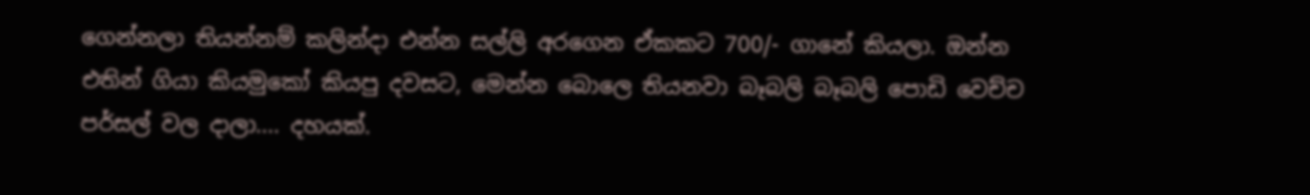ගෙන්නලා තියන්නම් කලින්දා එන්න සල්ලි අරගෙන ඒකකට 700/- ගානේ කියලා. ඔන්න එතින් ගියා කියමුකෝ කියපු දවසට, මෙන්න බොලෙ තියනවා බෑබලි බෑබලි පොඩි වෙච්ච පර්සල් වල දාලා.... දහයක්.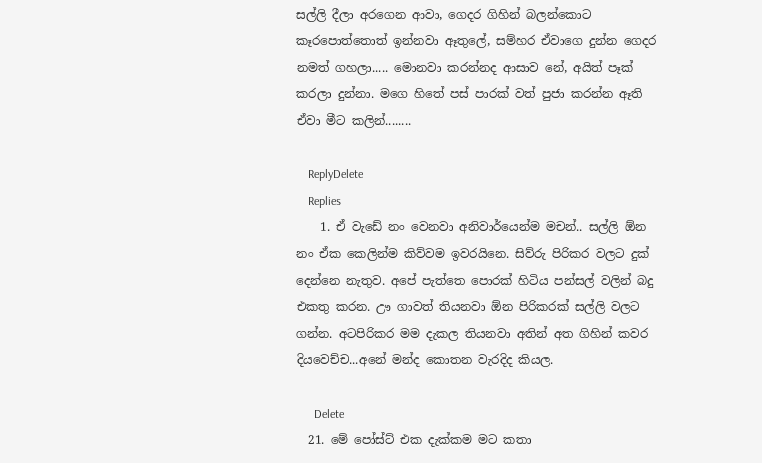සල්ලි දීලා අරගෙන ආවා, ගෙදර ගිහින් බලන්කොට කෑරපොත්තොත් ඉන්නවා ඈතුලේ, සම්හර ඒවාගෙ දුන්න ගෙදර නමත් ගහලා..... මොනවා කරන්නද ආසාව නේ, අයිත් පෑක් කරලා දුන්නා. මගෙ හිතේ පස් පාරක් වත් පුජා කරන්න ඈති ඒවා මීට කලින්........

    ReplyDelete
    Replies
    1. ඒ වැඩේ නං වෙනවා අනිවාර්යෙන්ම මචන්.. සල්ලි ඕන නං ඒක කෙලින්ම කිව්වම ඉවරයිනෙ. සිව්රු පිරිකර වලට දුක් දෙන්නෙ නැතුව. අපේ පැත්තෙ පොරක් හිටිය පන්සල් වලින් බදු එකතු කරන. ඌ ගාවත් තියනවා ඕන පිරිකරක් සල්ලි වලට ගන්න. අටපිරිකර මම දැකල තියනවා අතින් අත ගිහින් කවර දියවෙච්ච...අනේ මන්ද කොතන වැරදිද කියල.

      Delete
  21. මේ පෝස්ට් එක දැක්කම මට කතා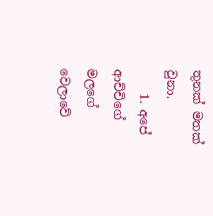තුනක් මතක් වුනා.
    1. අපේ ආච්චිගේ මලගේ වෙලාවේ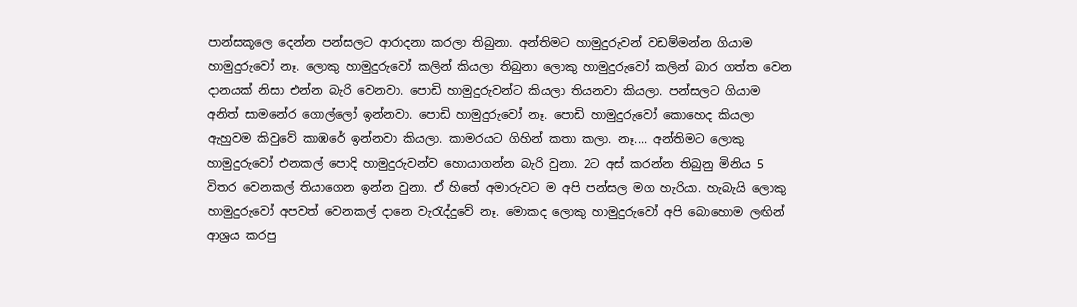පාන්සකූලෙ දෙන්න පන්සලට ආරාදනා කරලා තිබුනා. අන්තිමට හාමුදුරුවන් වඩම්මන්න ගියාම හාමුදුරුවෝ නෑ. ලොකු හාමුදුරුවෝ කලින් කියලා තිබුනා ලොකු හාමුදුරුවෝ කලින් බාර ගත්ත වෙන දානයක් නිසා එන්න බැරි වෙනවා. පොඩි හාමුදුරුවන්ට කියලා තියනවා කියලා. පන්සලට ගියාම අනිත් සාමනේර ගොල්ලෝ ඉන්නවා. පොඩි හාමුදුරුවෝ නෑ. පොඩි හාමුදුරුවෝ කොහෙද කියලා ඇහුවම කිවුවේ කාඹරේ ඉන්නවා කියලා. කාමරයට ගිහින් කතා කලා. නෑ.... අන්තිමට ලොකු හාමුදුරුවෝ එනකල් පොදි හාමුදුරුවන්ව හොයාගන්න බැරි වුනා. 2ට අස් කරන්න තිබුනු මිනිය 5 විතර වෙනකල් තියාගෙන ඉන්න වුනා. ඒ හිතේ අමාරුවට ම අපි පන්සල මග හැරියා. හැබැයි ලොකු හාමුදුරුවෝ අපවත් වෙනකල් දානෙ වැරැද්දුවේ නෑ. මොකද ලොකු හාමුදුරුවෝ අපි බොහොම ලඟින් ආශ්‍රය කරපු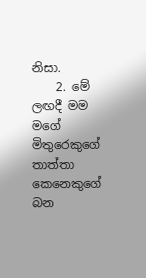නිසා.
    2. මේ ලඟදී මම මගේ මිතුරෙකුගේ තාත්තා කෙනෙකුගේ බන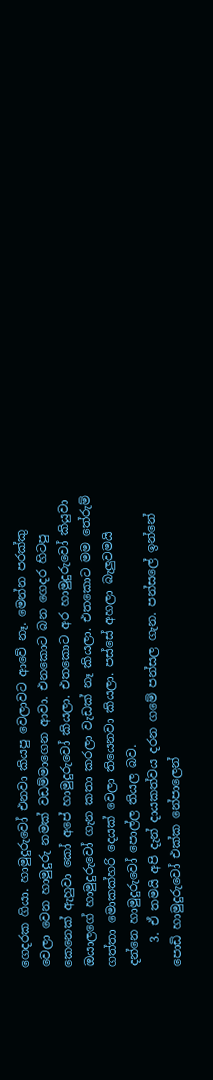ගෙදරක ගියා. හාමුදුරුවෝ එනවා කියපු වෙලාවට ආවේ නෑ. මෙන්න පරක්කු වෙලා වෙන හාමුදුරු නමක් වඩම්මාගෙන ආවා. එනකොට බන ගෙදර හිටපු කෙනෙක් ඇහුවා කෝ අපේ හාමුදුරුවෝ කියලා. එතකොට අර හාමුදුරුවෝ කියුවා ඔයාලගේ හාමුදුරුවෝ ගැන කතා කරලා වැඩක් නෑ කියලා. එතකොට මම තේරුම් ගත්තා මොකක්හරි දෙයක් වෙලා තියෙනවා කියලා. පස්සේ අහලා බැලුවමයි දන්නෙ හාමුදුරුවෝ පොල්ල තියල බව.
    3. ඒ තමයි අපි දැන් දායකත්වය දරන ගමේ පන්සල ගැන. පන්සලේ ඉන්නේ පොඩි හාමුදුරුවෝ එක්ක නේපාලෙන්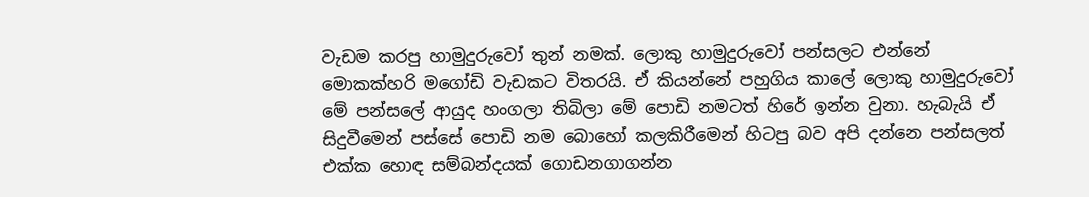වැඩම කරපු හාමුදුරුවෝ තුන් නමක්. ලොකු හාමුදුරුවෝ පන්සලට එන්නේ මොකක්හරි මගෝඩි වැඩකට විතරයි. ඒ කියන්නේ පහුගිය කාලේ ලොකු හාමුදුරුවෝ මේ පන්සලේ ආයුද හංගලා තිබිලා මේ පොඩි නමටත් හිරේ ඉන්න වුනා. හැබැයි ඒ සිදුවීමෙන් පස්සේ පොඩි නම බොහෝ කලකිරීමෙන් හිටපු බව අපි දන්නෙ පන්සලත් එක්ක හොඳ සම්බන්දයක් ගොඩනගාගන්න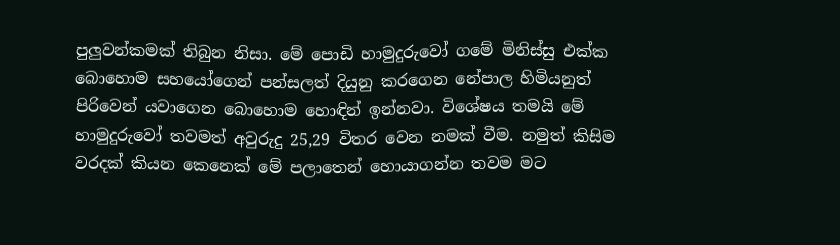පුලුවන්කමක් තිබුන නිසා. මේ පොඩි හාමුදුරුවෝ ගමේ මිනිස්සු එක්ක බොහොම සහයෝගෙන් පන්සලත් දියුනු කරගෙන නේපාල හිමියනුත් පිරිවෙන් යවාගෙන බොහොම හොඳින් ඉන්නවා. විශේෂය තමයි මේ හාමුදුරුවෝ තවමත් අවුරුදු 25,29 විතර වෙන නමක් වීම. නමුත් කිසිම වරදක් කියන කෙනෙක් මේ පලාතෙන් හොයාගන්න තවම මට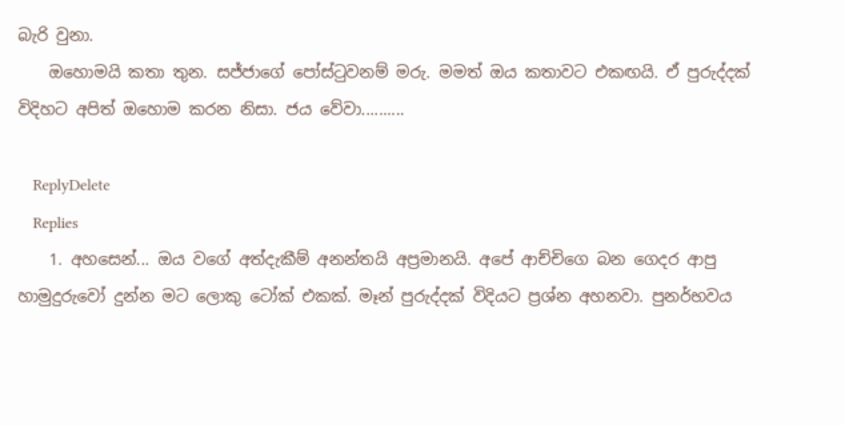බැරි වුනා.
    ඔහොමයි කතා තුන. සජ්ජාගේ පෝස්ටුවනම් මරු. මමත් ඔය කතාවට එකඟයි. ඒ පුරුද්දක් විදිහට අපිත් ඔහොම කරන නිසා. ජය වේවා..........

    ReplyDelete
    Replies
    1. අහසෙන්... ඔය වගේ අත්දැකීම් අනන්තයි අප්‍රමානයි. අපේ ආච්චිගෙ බන ගෙදර ආපු හාමුදුරුවෝ දුන්න මට ලොකු ටෝක් එකක්. මෑන් පුරුද්දක් විදියට ප්‍රශ්න අහනවා. පුනර්භවය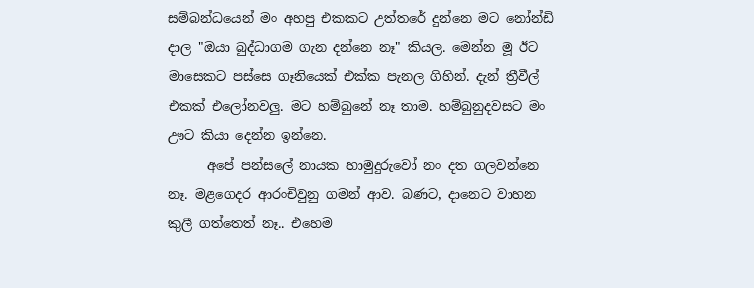සම්බන්ධයෙන් මං අහපු එකකට උත්තරේ දුන්නෙ මට නෝන්ඩි දාල "ඔයා බුද්ධාගම ගැන දන්නෙ නෑ" කියල. මෙන්න මූ ඊට මාසෙකට පස්සෙ ගෑනියෙක් එක්ක පැනල ගිහින්. දැන් ත්‍රීවීල් එකක් එලෝනවලු. මට හම්බුනේ නෑ තාම. හම්බුනුදවසට මං ඌට කියා දෙන්න ඉන්නෙ.
      අපේ පන්සලේ නායක හාමුදුරුවෝ නං දත ගලවන්නෙ නෑ. මළගෙදර ආරංචිවුනු ගමන් ආව. බණට, දානෙට වාහන කුලී ගත්තෙත් නෑ.. එහෙම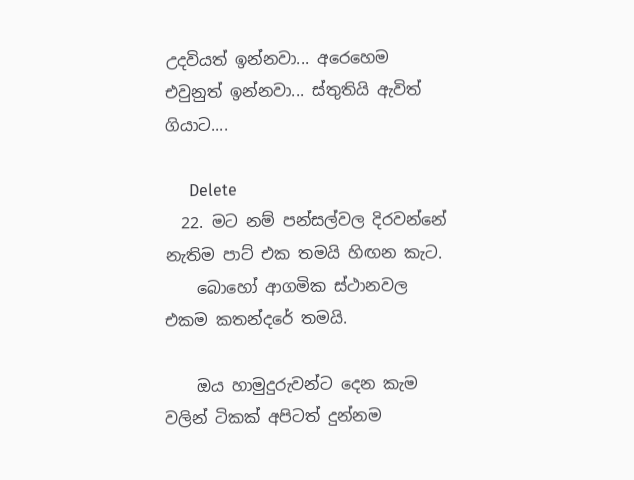උදවියත් ඉන්නවා... අරෙහෙම එවුනුත් ඉන්නවා... ස්තුතියි ඇවිත් ගියාට....

      Delete
  22. මට නම් පන්සල්වල දිරවන්නේ නැතිම පාට් එක තමයි හිඟන කැට.
    බොහෝ ආගමික ස්ථානවල එකම කතන්දරේ තමයි.

    ඔය හාමුදුරුවන්ට දෙන කැම වලින් ටිකක් අපිටත් දුන්නම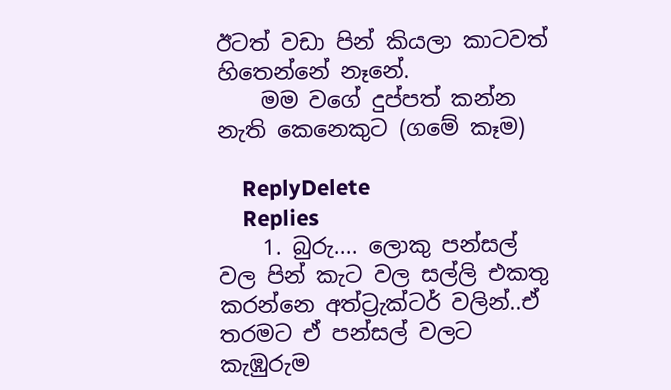ඊටත් වඩා පින් කියලා කාටවත් හිතෙන්නේ නෑනේ.
    මම වගේ දුප්පත් කන්න නැති කෙනෙකුට (ගමේ කෑම)

    ReplyDelete
    Replies
    1. බුරු.... ලොකු පන්සල් වල පින් කැට වල සල්ලි එකතු කරන්නෙ අත්ට්‍රැක්ටර් වලින්..ඒ තරමට ඒ පන්සල් වලට කැඹුරුම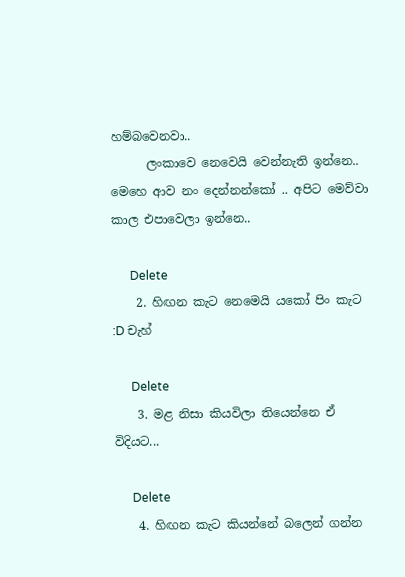හම්බවෙනවා..
      ලංකාවෙ නෙවෙයි වෙන්නැති ඉන්නෙ.. මෙහෙ ආව නං දෙන්නන්කෝ .. අපිට මෙව්වා කාල එපාවෙලා ඉන්නෙ..

      Delete
    2. හිඟන කැට නෙමෙයි යකෝ පිං කැට :D චැහ්

      Delete
    3. මළ නිසා කියවිලා තියෙන්නෙ ඒ විදියට...

      Delete
    4. හිඟන කැට කියන්නේ බලෙන් ගන්න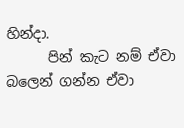හින්දා.
      පින් කැට නම් ඒවා බලෙන් ගන්න ඒවා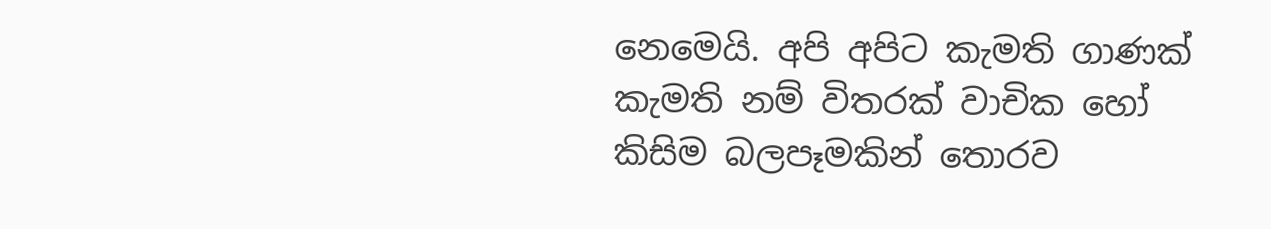නෙමෙයි. අපි අපිට කැමති ගාණක් කැමති නම් විතරක් වාචික හෝ කිසිම බලපෑමකින් තොරව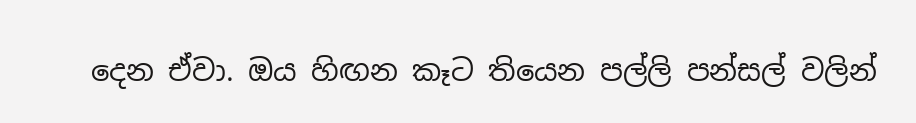දෙන ඒවා. ඔය හිඟන කෑට තියෙන පල්ලි පන්සල් වලින්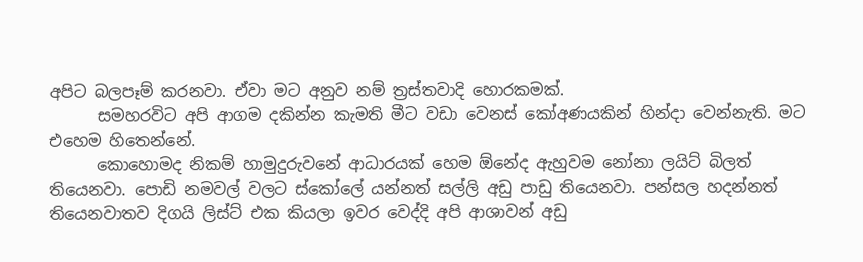අපිට බලපෑම් කරනවා. ඒවා මට අනුව නම් ත්‍රස්තවාදි හොරකමක්.
      සමහරවිට අපි ආගම දකින්න කැමති මීට වඩා වෙනස් කෝඅණයකින් හින්දා වෙන්නැති. මට එහෙම හිතෙන්නේ.
      කොහොමද නිකම් හාමුදුරුවනේ ආධාරයක් හෙම ඕනේද ඇහුවම නෝනා ලයිට් බිලත් තියෙනවා. පොඩි නමවල් වලට ස්කෝලේ යන්නත් සල්ලි අඩු පාඩු තියෙනවා. පන්සල හදන්නත් තියෙනවාතව දිගයි ලිස්ට් එක කියලා ඉවර වෙද්දි අපි ආශාවන් අඩු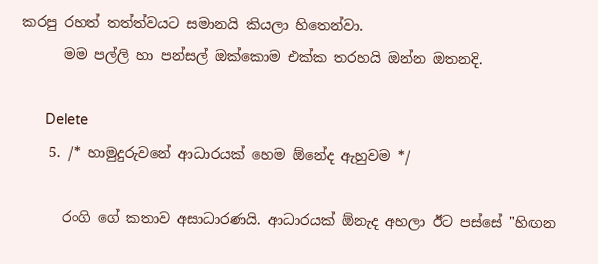කරපු රහත් තත්ත්වයට සමානයි කියලා හිතෙන්වා.
      මම පල්ලි හා පන්සල් ඔක්කොම එක්ක තරහයි ඔන්න ඔතනදි.

      Delete
    5. /* හාමුදුරුවනේ ආධාරයක් හෙම ඕනේද ඇහුවම */

      රංගි ගේ කතාව අසාධාරණයි. ආධාරයක් ඕනැද අහලා ඊට පස්සේ "හිඟන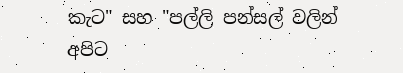කැට" සහ "පල්ලි පන්සල් වලින් අපිට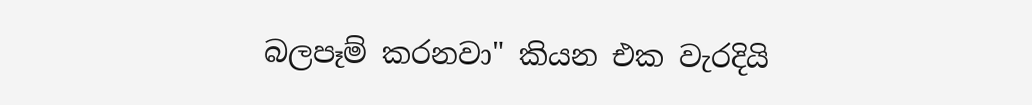බලපෑම් කරනවා" කියන එක වැරදියි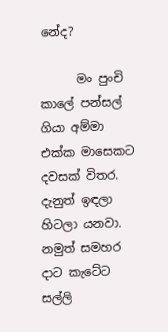නේද?

      මං පුංචි කාලේ පන්සල් ගියා අම්මා එක්ක මාසෙකට දවසක් විතර. දැනුත් ඉඳලා හිටලා යනවා. නමුත් සමහර දාට කැටේට සල්ලි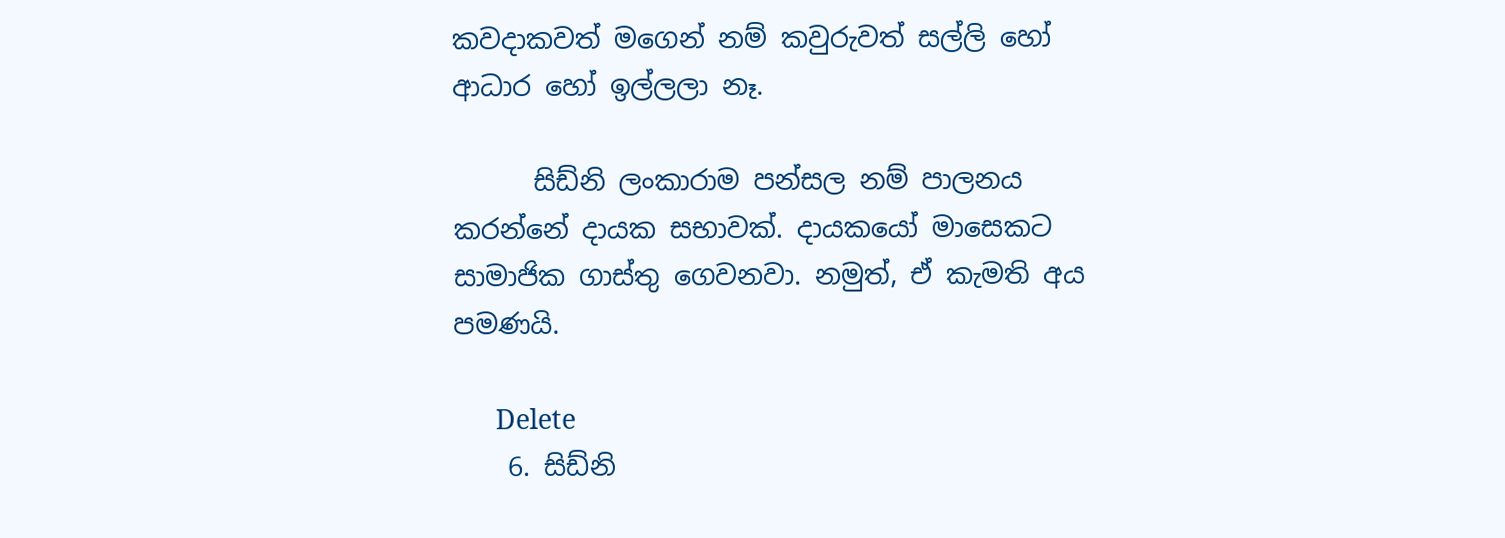කවදාකවත් මගෙන් නම් කවුරුවත් සල්ලි හෝ ආධාර හෝ ඉල්ලලා නෑ.

      සිඩ්නි ලංකාරාම පන්සල නම් පාලනය කරන්නේ දායක සභාවක්. දායකයෝ මාසෙකට සාමාජික ගාස්තු ගෙවනවා. නමුත්, ඒ කැමති අය පමණයි.

      Delete
    6. සිඩ්නි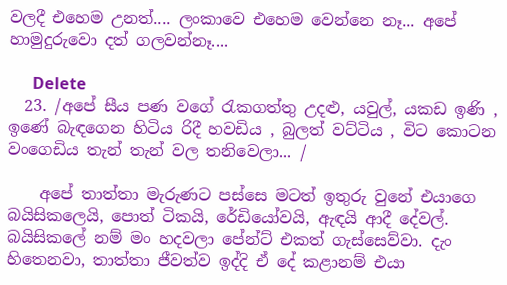වලදී එහෙම උනත්.... ලංකාවෙ එහෙම වෙන්නෙ නෑ... අපේ හාමුදුරුවො දත් ගලවන්නෑ....

      Delete
  23. /අපේ සීය පණ වගේ රැකගත්තු උදළු, යවුල්, යකඩ ඉණි , ඉණේ බැඳගෙන හිටිය රිදී හවඩිය , බුලත් වට්ටිය , විට කොටන වංගෙඩිය තැන් තැන් වල තනිවෙලා... /

    අපේ තාත්තා මැරුණට පස්සෙ මටත් ඉතුරු වුනේ එයාගෙ බයිසිකලෙයි, පොත් ටිකයි, රේඩියෝවයි, ඇඳයි ආදී දේවල්. බයිසිකලේ නම් මං හදවලා පේන්ට් එකත් ගැස්සෙව්වා. දැං හිතෙනවා, තාත්තා ජීවත්ව ඉද්දි ඒ දේ කළානම් එයා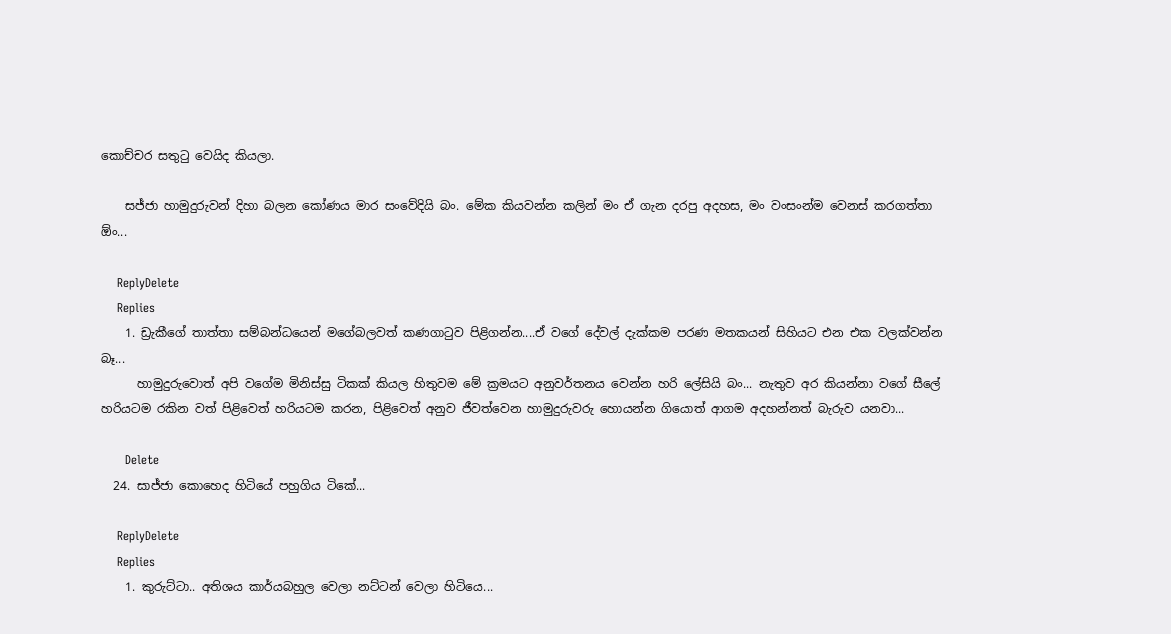කොච්චර සතුටු වෙයිද කියලා.

    සජ්ජා හාමුදුරුවන් දිහා බලන කෝණය මාර සංවේදියි බං. මේක කියවන්න කලින් මං ඒ ගැන දරපු අදහස, මං වංසංන්ම වෙනස් කරගත්තා ඕං...

    ReplyDelete
    Replies
    1. ඩ්‍රැකීගේ තාත්තා සම්බන්ධයෙන් මගේබලවත් කණගාටුව පිළිගන්න....ඒ වගේ දේවල් දැක්කම පරණ මතකයන් සිහියට එන එක වලක්වන්න බෑ...
      හාමුදුරුවොත් අපි වගේම මිනිස්සු ටිකක් කියල හිතුවම මේ ක්‍රමයට අනුවර්තනය වෙන්න හරි ලේසියි බං... නැතුව අර කියන්නා වගේ සීලේ හරියටම රකින වත් පිළිවෙත් හරියටම කරන, පිළිවෙත් අනුව ජීවත්වෙන හාමුදුරුවරු හොයන්න ගියොත් ආගම අදහන්නත් බැරුව යනවා...

      Delete
  24. සාජ්ජා කොහෙද හිටියේ පහුගිය ටිකේ...

    ReplyDelete
    Replies
    1. කුරුට්ටා.. අතිශය කාර්යබහුල වෙලා නට්ටන් වෙලා හිටියෙ...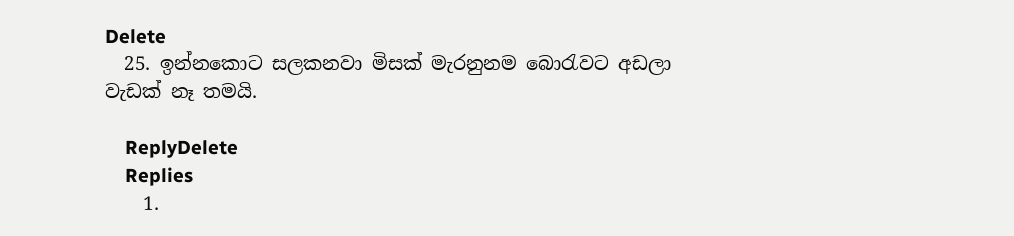Delete
  25. ඉන්නකොට සලකනවා මිසක් මැරනුනම බොරැවට අඩලා වැඩක් නෑ තමයි.

    ReplyDelete
    Replies
    1.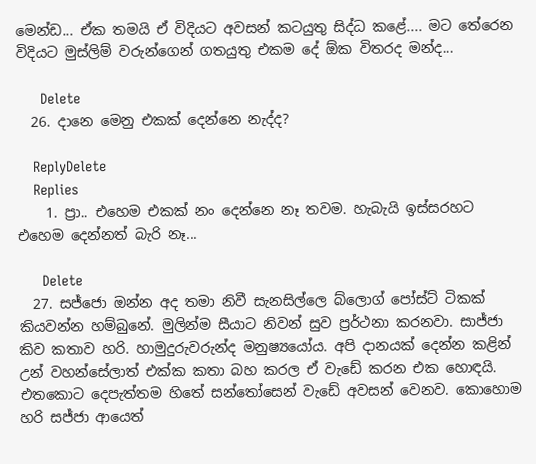මෙන්ඩ... ඒක තමයි ඒ විදියට අවසන් කටයුතු සිද්ධ කළේ.... මට තේරෙන විදියට මුස්ලිම් වරුන්ගෙන් ගතයුතු එකම දේ ඕක විතරද මන්ද...

      Delete
  26. දානෙ මෙනු එකක් දෙන්නෙ නැද්ද?

    ReplyDelete
    Replies
    1. ප්‍රා.. එහෙම එකක් නං දෙන්නෙ නෑ තවම. හැබැයි ඉස්සරහට එහෙම දෙන්නත් බැරි නෑ...

      Delete
  27. සජ්ජො ඔන්න අද තමා නිවී සැනසිල්ලෙ බ්ලොග් පෝස්ට් ටිකක් කියවන්න හම්බුනේ. මුලින්ම සීයාට නිවන් සුව ප්‍රර්ථනා කරනවා. සාජ්ජා කිව කතාව හරි. හාමුදුරුවරුන්ද මනුෂ්‍යයෝය. අපි දානයක් දෙන්න කළින් උන් වහන්සේලාත් එක්ක කතා බහ කරල ඒ වැඩේ කරන එක හොඳයි. එතකොට දෙපැත්තම හිතේ සන්තෝසෙන් වැඩේ අවසන් වෙනව. කොහොම හරි සජ්ජා ආයෙත්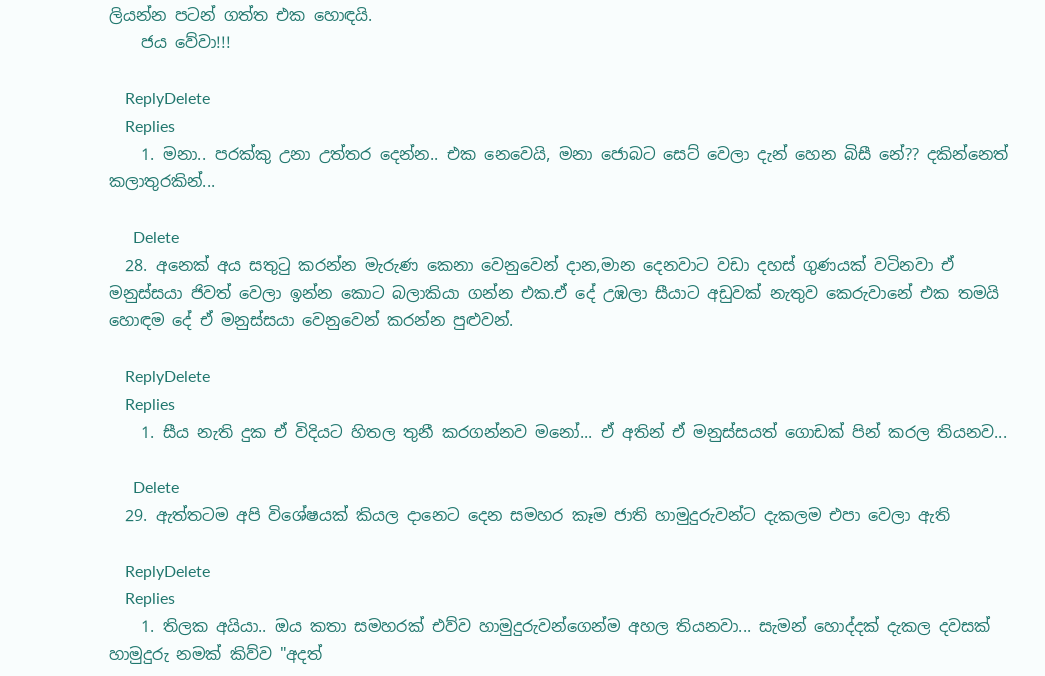ලියන්න පටන් ගත්ත එක හොඳයි.
    ජය වේවා!!!

    ReplyDelete
    Replies
    1. මනා.. පරක්කු උනා උත්තර දෙන්න.. එක නෙවෙයි, මනා ජොබට සෙට් වෙලා දැන් හෙන බිසී නේ?? දකින්නෙත් කලාතුරකින්...

      Delete
  28. අනෙක් අය සතුටු කරන්න මැරුණ කෙනා වෙනුවෙන් දාන,මාන දෙනවාට වඩා දහස් ගුණයක් වටිනවා ඒ මනුස්සයා ජිවත් වෙලා ඉන්න කොට බලාකියා ගන්න එක.ඒ දේ උඹලා සීයාට අඩුවක් නැතුව කෙරුවානේ එක තමයි හොඳම දේ ඒ මනුස්සයා වෙනුවෙන් කරන්න පුළුවන්.

    ReplyDelete
    Replies
    1. සීය නැති දුක ඒ විදියට හිතල තුනී කරගන්නව මනෝ... ඒ අතින් ඒ මනුස්සයත් ගොඩක් පින් කරල තියනව...

      Delete
  29. ඇත්තටම අපි විශේෂයක් කියල දානෙට දෙන සමහර කෑම ජාති හාමුදුරුවන්ට දැකලම එපා වෙලා ඇති

    ReplyDelete
    Replies
    1. තිලක අයියා.. ඔය කතා සමහරක් එව්ව හාමුදුරුවන්ගෙන්ම අහල තියනවා... සැමන් හොද්දක් දැකල දවසක් හාමුදුරු නමක් කිව්ව "අදත්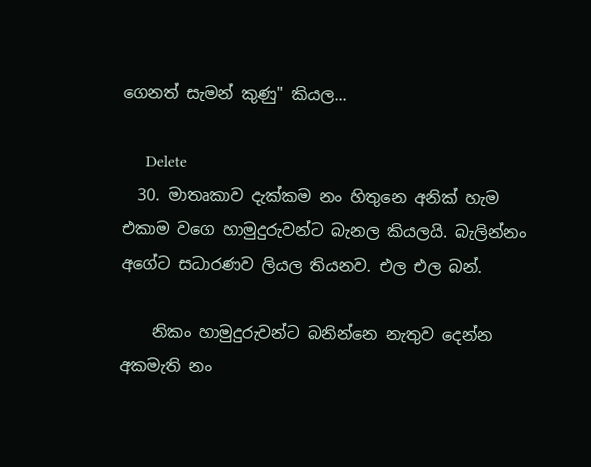ගෙනත් සැමන් කුණු" කියල...

      Delete
  30. මාතෘකාව දැක්කම නං හිතුනෙ අනික් හැම එකාම වගෙ හාමුදුරුවන්ට බැනල කියලයි. බැලින්නං අගේට සධාරණව ලියල තියනව. එල එල බන්.

    නිකං හාමුදුරුවන්ට බනින්නෙ නැතුව දෙන්න අකමැති නං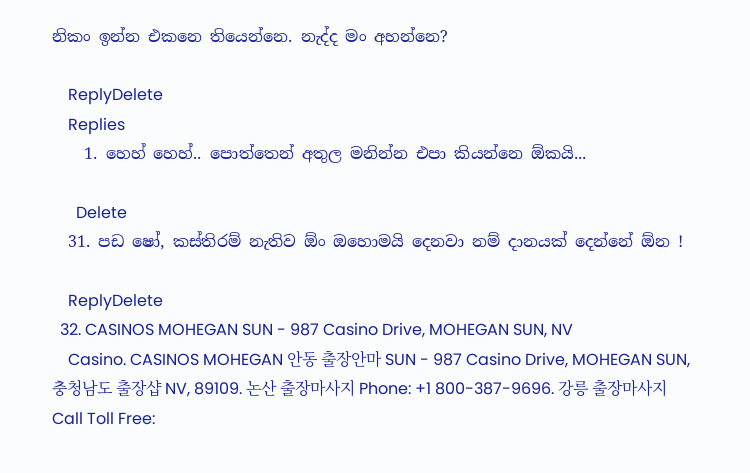නිකං ඉන්න එකනෙ තියෙන්නෙ. නැද්ද මං අහන්නෙ?

    ReplyDelete
    Replies
    1. හෙහ් හෙහ්.. පොත්තෙන් අතුල මනින්න එපා කියන්නෙ ඕකයි...

      Delete
  31. පඩ ෂෝ, කස්තිරම් නැතිව ඕං ඔහොමයි දෙනවා නම් දානයක් දෙන්නේ ඕන !

    ReplyDelete
  32. CASINOS MOHEGAN SUN - 987 Casino Drive, MOHEGAN SUN, NV
    Casino. CASINOS MOHEGAN 안동 출장안마 SUN - 987 Casino Drive, MOHEGAN SUN, 충청남도 출장샵 NV, 89109. 논산 출장마사지 Phone: +1 800-387-9696. 강릉 출장마사지 Call Toll Free: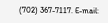(702) 367-7117. E-mail: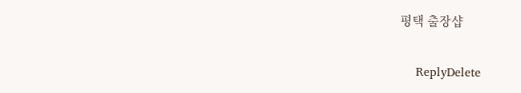평택 출장샵

    ReplyDelete